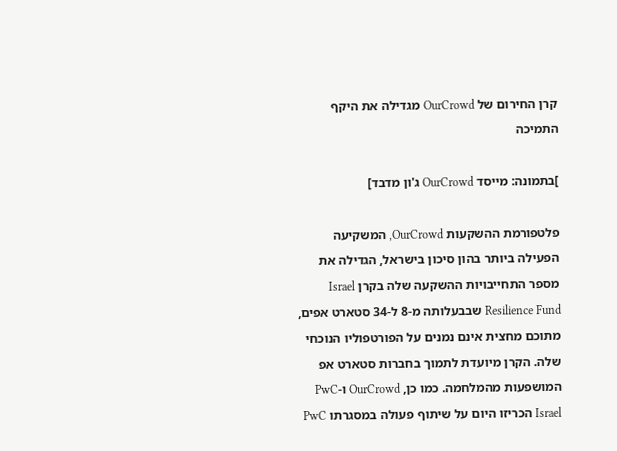קרן החירום של OurCrowd מגדילה את היקף התמיכה

]בתמונה: מייסד OurCrowd ג'ון מדבד]

פלטפורמת ההשקעות OurCrowd, המשקיעה הפעילה ביותר בהון סיכון בישראל, הגדילה את מספר התחייבויות ההשקעה שלה בקרן Israel Resilience Fund שבבעלותה מ-8 ל-34 סטארט אפים, מתוכם מחצית אינם נמנים על הפורטפוליו הנוכחי שלה. הקרן מיועדת לתמוך בחברות סטארט אפ המושפעות מהמלחמה. כמו כן, OurCrowd ו-PwC Israel הכריזו היום על שיתוף פעולה במסגרתו PwC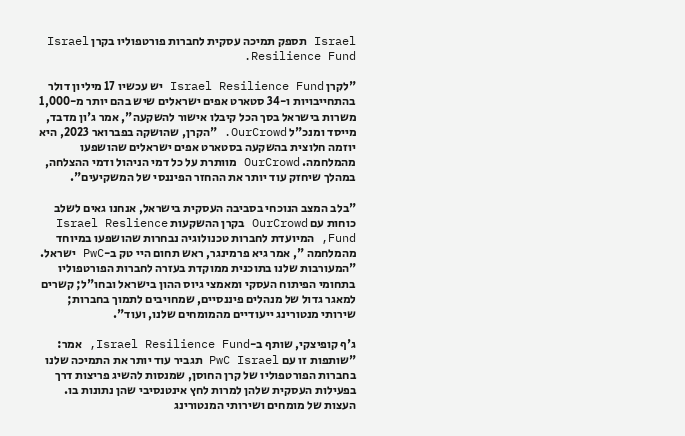Israel תספק תמיכה עסקית לחברות פורטפוליו בקרן Israel Resilience Fund.

"לקרן Israel Resilience Fund יש עכשיו 17 מיליון דולר בהתחייבויות ו-34 סטארט אפים ישראלים שיש בהם יותר מ-1,000 משרות בישראל בסך הכל קיבלו אישור להשקעה", אמר ג'ון מדבד, מייסד ומנכ"ל OurCrowd. "הקרן, שהושקה בפברואר 2023, היא יוזמה חלוצית בהשקעה בסטארט אפים ישראלים שהושפעו מהמלחמה. OurCrowd מוותרת על כל דמי הניהול ודמי ההצלחה, במהלך שיחזק עוד יותר את ההחזר הפיננסי של המשקיעים".

"בלב המצב הנוכחי בסביבה העסקית בישראל, אנחנו גאים לשלב כוחות עם OurCrowd בקרן ההשקעות Israel Reslience Fund, המיועדת לחברות טכנולוגיה נבחרות שהושפעו במיוחד מהמלחמה ", אמר גיא פרמינגר, ראש תחום היי טק ב-PwC ישראל. "המעורבות שלנו בתוכנית ממוקדת בעזרה לחברות הפורטפוליו בתחומי הפיתוח העסקי ומאמצי גיוס ההון בישראל ובחו"ל; קשרים למאגר גדול של מנהלים פיננסיים, שמחויבים לתמוך בחברות; שירותי מנטורינג ייעודיים מהמומחים שלנו, ועוד".

ג'ף קופיצקי, שותף ב-Israel Resilience Fund, אמר: "שותפות זו עם PwC Israel תגביר עוד יותר את התמיכה שלנו בחברות הפורטפוליו של קרן החוסן, שמנסות להשיג פריצות דרך בפעילות העסקית שלהן למרות לחץ אינטנסיבי שהן נתונות בו. העצות של מומחים ושירותי המנטורינג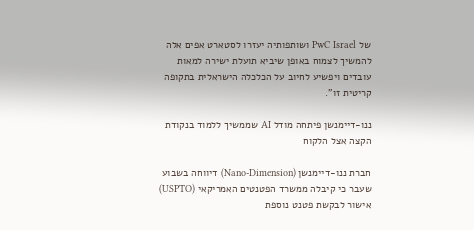של PwC Israel ושותפותיה יעזרו לסטארט אפים אלה להמשיך לצמוח באופן שיביא תועלת ישירה למאות עובדים ויפשיע לחיוב על הכלכלה הישראלית בתקופה קריטית זו".

ננו-דיימנשן פיתחה מודל AI שממשיך ללמוד בנקודת הקצה אצל הלקוח

חברת ננו-דיימנשן (Nano-Dimension) דיווחה בשבוע שעבר כי קיבלה ממשרד הפטנטים האמריקאי (USPTO) אישור לבקשת פטנט נוספת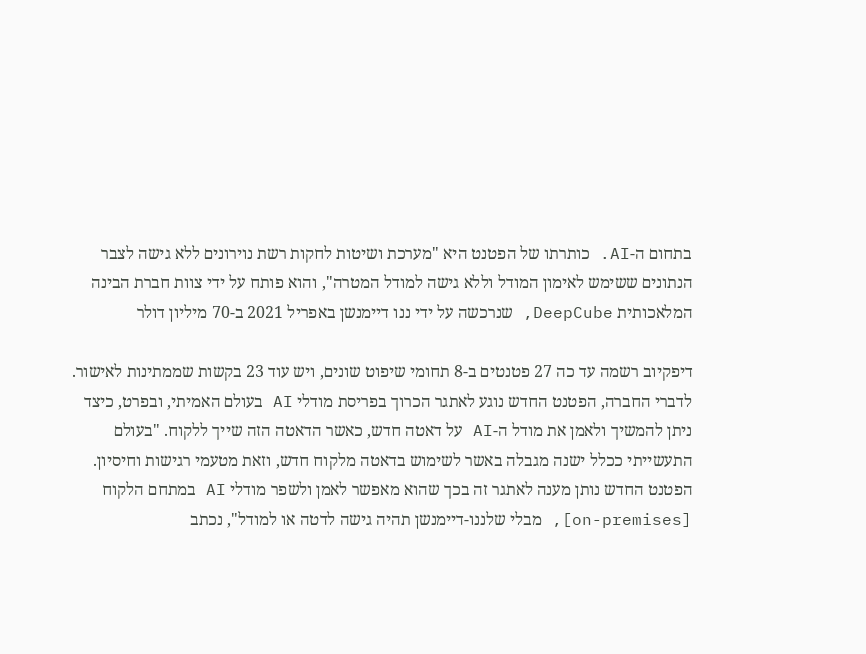בתחום ה-AI. כותרתו של הפטנט היא "מערכת ושיטות לחקות רשת נוירונים ללא גישה לצבר הנתונים ששימש לאימון המודל וללא גישה למודל המטרה", והוא פותח על ידי צוות חברת הבינה המלאכותית DeepCube, שנרכשה על ידי ננו דיימנשן באפריל 2021 ב-70 מיליון דולר

דיפקיוב רשמה עד כה 27 פטנטים ב-8 תחומי שיפוט שונים, ויש עוד 23 בקשות שממתינות לאישור. לדברי החברה, הפטנט החדש נוגע לאתגר הכרוך בפריסת מודלי AI בעולם האמיתי, ובפרט, כיצד ניתן להמשיך ולאמן את מודל ה-AI על דאטה חדש, כאשר הדאטה הזה שייך ללקוח. "בעולם התעשייתי ככלל ישנה מגבלה באשר לשימוש בדאטה מלקוח חדש, וזאת מטעמי רגישות וחיסיון. הפטנט החדש נותן מענה לאתגר זה בכך שהוא מאפשר לאמן ולשפר מודלי AI במתחם הלקוח [on-premises], מבלי שלננו-דיימנשן תהיה גישה לדטה או למודל", נכתב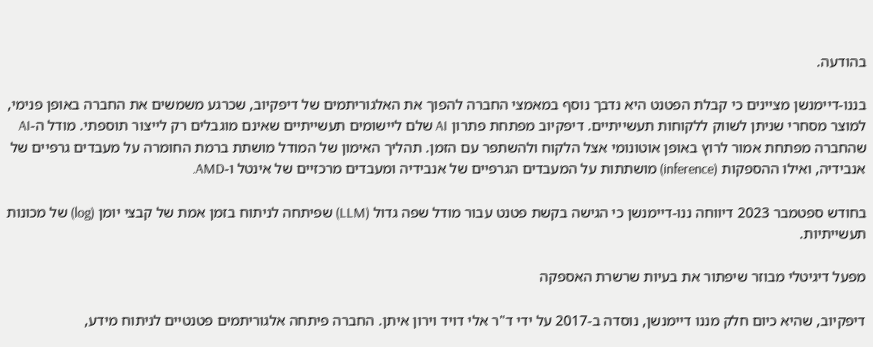בהודעה.

בננו-דיימנשן מציינים כי קבלת הפטנט היא נדבך נוסף במאמצי החברה להפוך את האלגוריתמים של דיפקיוב, שכרגע משמשים את החברה באופן פנימי, למוצר מסחרי שניתן לשווק ללקוחות תעשייתיים. דיפקיוב מפתחת פתרון AI שלם ליישומים תעשייתיים שאינם מוגבלים רק לייצור תוספתי. מודל ה-AI שהחברה מפתחת אמור לרוץ באופן אוטונומי אצל הלקוח ולהשתפר עם הזמן. תהליך האימון של המודל מושתת ברמת החומרה על מעבדים גרפיים של אנבידיה, ואילו ההספקות (inference) מושתתות על המעבדים הגרפיים של אנבידיה ומעבדים מרכזיים של אינטל ו-AMD.

בחודש ספטמבר 2023 דיווחה ננו-דיימנשן כי הגישה בקשת פטנט עבור מודל שפה גדול (LLM) שפיתחה לניתוח בזמן אמת של קבצי יומן (log) של מכונות תעשייתיות.

מפעל דיגיטלי מבוזר שיפתור את בעיות שרשרת האספקה

דיפקיוב, שהיא כיום חלק מננו דיימנשן, נוסדה ב-2017 על ידי ד"ר אלי דויד וירון איתן. החברה פיתחה אלגוריתמים פטנטיים לניתוח מידע,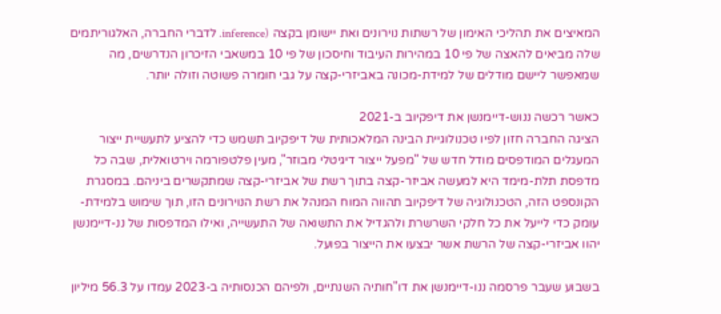המאיצים את תהליכי האימון של רשתות נוירונים ואת יישומן בקצה (inference. לדברי החברה, האלגוריתמים שלה מביאים להאצה של פי 10 במהירות העיבוד וחיסכון של פי 10 במשאבי הזיכרון הנדרשים, מה שמאפשר ליישם מודלים של למידת-מכונה באביזרי-קצה על גבי חומרה פשוטה וזולה יותר.

כאשר רכשה ננוש-דיימנשן את דיפקיוב ב-2021
הציגה החברה חזון לפיו טכנולוגיית הבינה המלאכותית של דיפקיוב תשמש כדי להציע לתעשיית ייצור המעגלים המודפסים מודל חדש של "מפעל ייצור דיגיטלי מבוזר", מעין פלטפורמה וירטואלית, שבה כל מדפסת תלת-מימד היא למעשה אביזר-קצה בתוך רשת של אביזרי-קצה שמתקשרים ביניהם. במסגרת הקונספט הזה, הטכנולוגיה של דיפקיוב תהווה המוח המנהל את רשת הנוירונים הזו, תוך שימוש בלמידת-עומק כדי לייעל את כל חלקי השרשרת ולהגדיל את התשואה של התעשייה, ואילו המדפסות של ננ-דיימנשן יהוו אביזרי-קצה של הרשת אשר יבצעו את הייצור בפועל.

בשבוע שעבר פרסמה ננו-דיימנשן את דו"חותיה השנתיים, ולפיהם הכנסותיה ב-2023 עמדו על 56.3 מיליון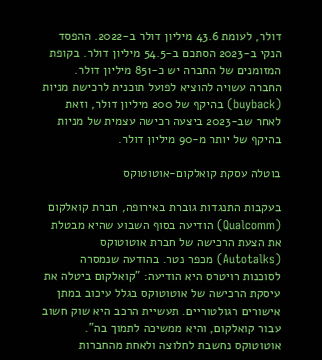דולר, לעומת 43.6 מיליון דולר ב-2022. ההפסד הנקי ב-2023 הסתכם ב-54.5 מיליון דולר. בקופת המזומנים של החברה יש כ-851 מיליון דולר. החברה עשויה להוציא לפועל תוכנית לרכישת מניות (buyback) בהיקף של 200 מיליון דולר, וזאת לאחר שב-2023 ביצעה רכישה עצמית של מניות בהיקף של יותר מ-90 מיליון דולר.

בוטלה עסקת קואלקום-אוטוטוקס

בעקבות התנגדות גוברת באירופה, חברת קואלקום (Qualcomm) הודיעה בסוף השבוע שהיא מבטלת את הצעת הרכישה של חברת אוטוטוקס (Autotalks) מכפר נטר. בהודעה שנמסרה לסוכנות רויטרס היא הודיעה: "קואלקום ביטלה את עיסקת הרכישה של אוטוטוקס בגלל עיכוב במתן אישורים רגולטוריים. תעשיית הרכב היא שוק חשוב עבור קואלקום, והיא ממשיכה לתמוך בה". אוטוטוקס נחשבת לחלוצה ולאחת מהחברות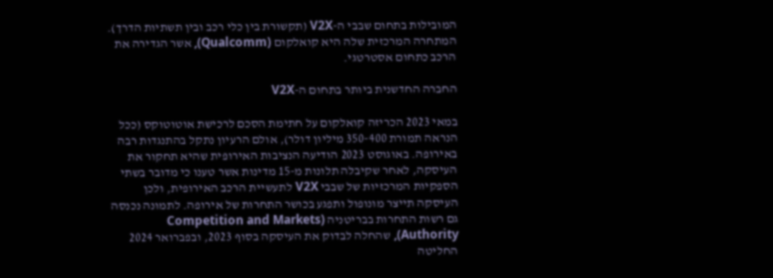המובילות בתחום שבבי ה-V2X (תקשורת בין כלי רכב ובין תשתיות הדרך). המתחרה המרכזית שלה היא קואלקום (Qualcomm), אשר הגדירה את הרכב כתחום אסטרטגי.

החברה החדשנית ביותר בתחום ה-V2X

במאי 2023 הכריזה קואלקום על חתימת הסכם לרכישת אוטוטוקס (ככל הנראה תמורת 350-400 מיליון דולר), אולם הרעיון נתקל בהתנגדות רבה באירופה. באוגוסט 2023 הודיעה הנציבות האירופית שהיא תחקור את העיסקה, לאחר שקיבלה תלונות מ-15 מדינות אשר טענו כי מדובר בשתי הספקיות המרכזיות של שבבי V2X לתעשיית הרכב האירופית, ולכן העיסקה תייצר מונופול ותפגע בכושר התחרות של אירופה. לתמונה נכנסה גם רשות התחרות בבריטניה (Competition and Markets Authority), שהחלה לבדוק את העיסקה בסוף 2023, ובפברואר 2024 החליטה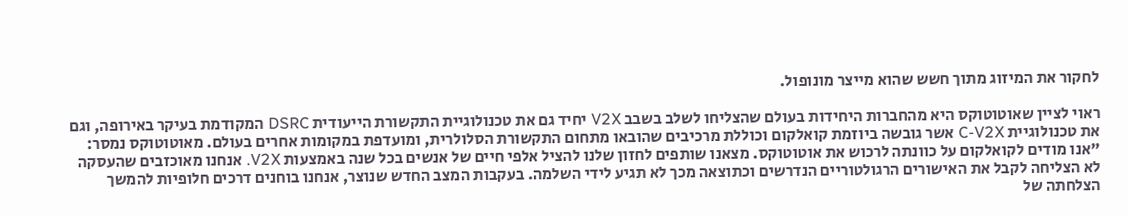לחקור את המיזוג מתוך חשש שהוא מייצר מונופול.

ראוי לציין שאוטוטוקס היא מהחברות היחידות בעולם שהצליחו לשלב בשבב V2X יחיד גם את טכנולוגיית התקשורת הייעודית DSRC המקודמת בעיקר באירופה, וגם את טכנולוגיית C-V2X אשר גובשה ביוזמת קואלקום וכוללת מרכיבים שהובאו מתחום התקשורת הסלולרית, ומועדפת במקומות אחרים בעולם. מאוטוטוקס נמסר: "אנו מודים לקואלקום על כוונתה לרכוש את אוטוטוקס. מצאנו שותפים לחזון שלנו להציל אלפי חיים של אנשים בכל שנה באמצעות V2X. אנחנו מאוכזבים שהעסקה לא הצליחה לקבל את האישורים הרגולטוריים הנדרשים וכתוצאה מכך לא תגיע לידי השלמה. בעקבות המצב החדש שנוצר, אנחנו בוחנים דרכים חלופיות להמשך הצלחתה של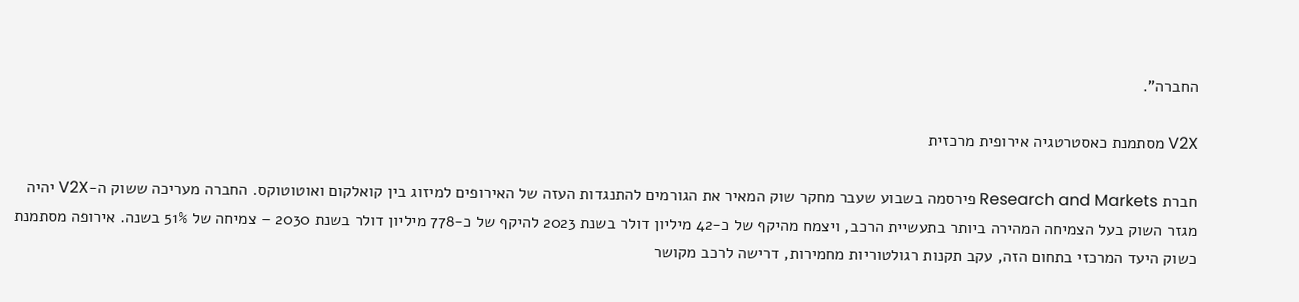החברה".

V2X מסתמנת כאסטרטגיה אירופית מרכזית

חברת Research and Markets פירסמה בשבוע שעבר מחקר שוק המאיר את הגורמים להתנגדות העזה של האירופים למיזוג בין קואלקום ואוטוטוקס. החברה מעריכה ששוק ה-V2X יהיה מגזר השוק בעל הצמיחה המהירה ביותר בתעשיית הרכב, ויצמח מהיקף של כ-42 מיליון דולר בשנת 2023 להיקף של כ-778 מיליון דולר בשנת 2030 – צמיחה של 51% בשנה. אירופה מסתמנת כשוק היעד המרכזי בתחום הזה, עקב תקנות רגולטוריות מחמירות, דרישה לרכב מקושר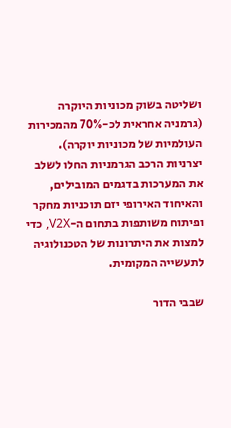ושליטה בשוק מכוניות היוקרה (גרמניה אחראית לכ-70% מהמכירות העולמיות של מכוניות יוקרה). יצרניות הרכב הגרמניות החלו לשלב את המערכות בדגמים המובילים, והאיחוד האירופי יזם תוכניות מחקר ופיתוח משותפות בתחום ה-V2X, כדי למצות את היתרונות של הטכנולוגיה לתעשייה המקומית.

שבבי הדור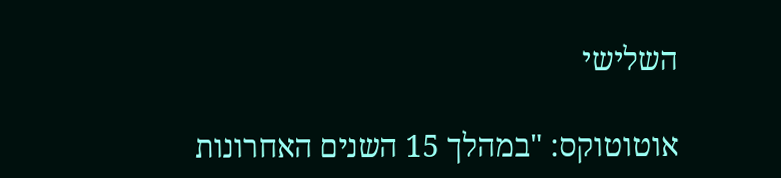השלישי

אוטוטוקס: "במהלך 15 השנים האחרונות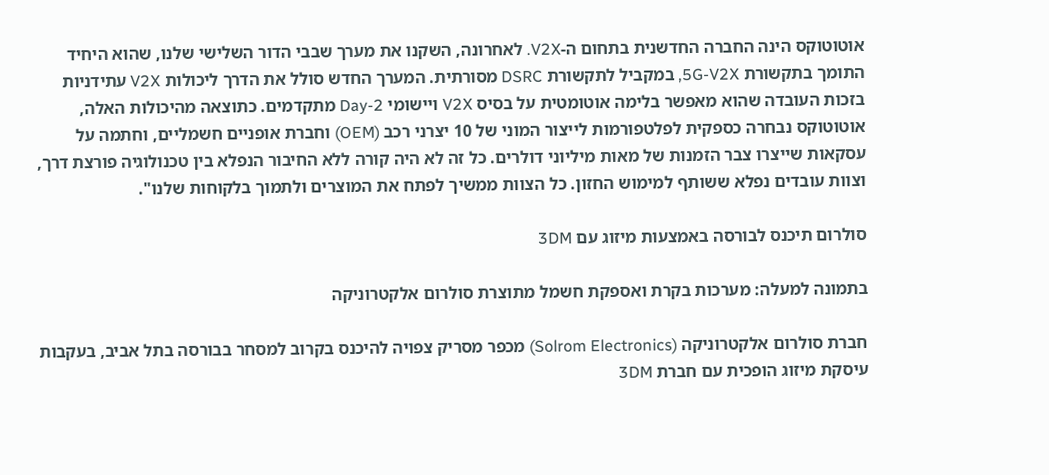אוטוטוקס הינה החברה החדשנית בתחום ה-V2X. לאחרונה, השקנו את מערך שבבי הדור השלישי שלנו, שהוא היחיד התומך בתקשורת 5G-V2X, במקביל לתקשורת DSRC מסורתית. המערך החדש סולל את הדרך ליכולות V2X עתידניות בזכות העובדה שהוא מאפשר בלימה אוטומטית על בסיס V2X ויישומי Day-2 מתקדמים. כתוצאה מהיכולות האלה, אוטוטוקס נבחרה כספקית לפלטפורמות לייצור המוני של 10 יצרני רכב (OEM) וחברת אופניים חשמליים, וחתמה על עסקאות שייצרו צבר הזמנות של מאות מיליוני דולרים. כל זה לא היה קורה ללא החיבור הנפלא בין טכנולוגיה פורצת דרך, וצוות עובדים נפלא ששותף למימוש החזון. כל הצוות ממשיך לפתח את המוצרים ולתמוך בלקוחות שלנו".

סולרום תיכנס לבורסה באמצעות מיזוג עם 3DM

בתמונה למעלה: מערכות בקרת ואספקת חשמל מתוצרת סולרום אלקטרוניקה

חברת סולרום אלקטרוניקה (Solrom Electronics) מכפר מסריק צפויה להיכנס בקרוב למסחר בבורסה בתל אביב, בעקבות עיסקת מיזוג הופכית עם חברת 3DM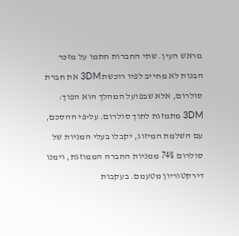מראש העין. שתי החברות חתמו על מזכר הבנות לא מחייב לפיו רוכשת 3DM את חברת סולרום, אלא שבפועל המהלך הוא הפוך: 3DM מתמזגת לתוך סולרום. על-פי ההסכם, עם השלמת המיזוג, יקבלו בעלי המניות של סולרום 74% ממניות החברה הממוזגת, וימנו דירקטוריון מטעמם. בעקבות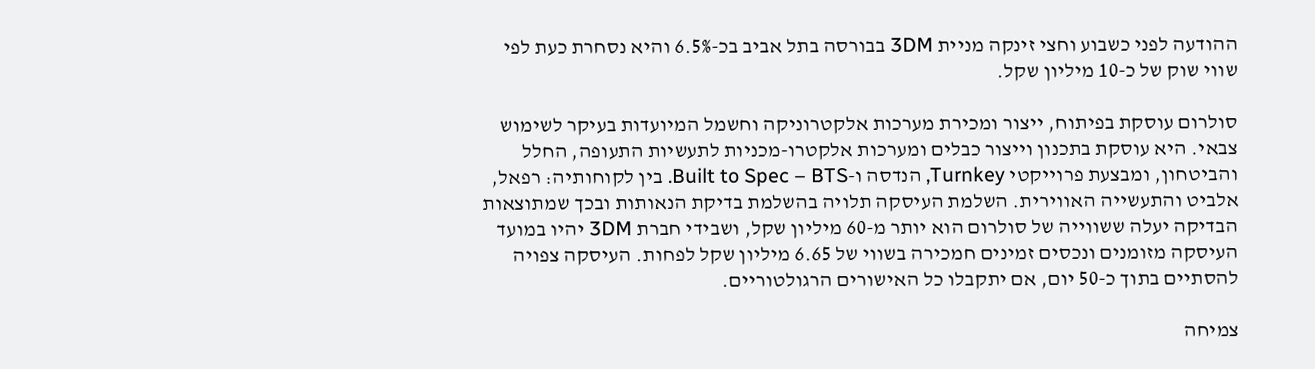ההודעה לפני כשבוע וחצי זינקה מניית 3DM בבורסה בתל אביב בכ-6.5% והיא נסחרת כעת לפי שווי שוק של כ-10 מיליון שקל.

סולרום עוסקת בפיתוח, ייצור ומכירת מערכות אלקטרוניקה וחשמל המיועדות בעיקר לשימוש צבאי. היא עוסקת בתכנון וייצור כבלים ומערכות אלקטרו-מכניות לתעשיות התעופה, החלל והביטחון, ומבצעת פרוייקטי Turnkey, הנדסה ו-Built to Spec – BTS. בין לקוחותיה: רפאל, אלביט והתעשייה האווירית. השלמת העיסקה תלויה בהשלמת בדיקת הנאותות ובכך שמתוצאות הבדיקה יעלה ששווייה של סולרום הוא יותר מ-60 מיליון שקל, ושבידי חברת 3DM יהיו במועד העיסקה מזומנים ונכסים זמינים חמכירה בשווי של 6.65 מיליון שקל לפחות. העיסקה צפויה להסתיים בתוך כ-50 יום, אם יתקבלו כל האישורים הרגולטוריים.

צמיחה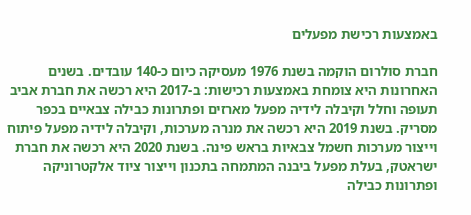באמצעות רכישת מפעלים

חברת סולרום הוקמה בשנת 1976 מעסיקה כיום כ-140 עובדים. בשנים האחרונות היא צומחת באמצעות רכישות: ב-2017 היא רכשה את חברת אביב תעופה וחלל וקיבלה לידיה מפעל מארזים ופתרונות כבילה צבאיים בכפר מסריק. בשנת 2019 היא רכשה את מנרה מערכות, וקיבלה לידיה מפעל פיתוח וייצור מערכות חשמל צבאיות בראש פינה. בשנת 2020 היא רכשה את חברת ישראטק, בעלת מפעל ביבנה המתמחה בתכנון וייצור ציוד אלקטרוניקה ופתרונות כבילה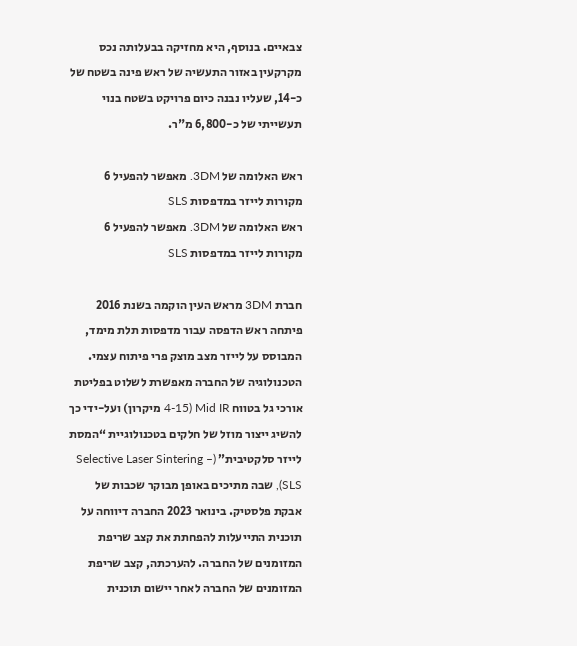צבאיים. בנוסף, היא מחזיקה בבעלותה נכס מקרקעין באזור התעשיה של ראש פינה בשטח של כ-14, שעליו נבנה כיום פרויקט בשטח בנוי תעשייתי של כ-6,800 מ"ר.

ראש האלומה של 3DM. מאפשר להפעיל 6 מקורות לייזר במדפסות SLS
ראש האלומה של 3DM. מאפשר להפעיל 6 מקורות לייזר במדפסות SLS

חברת 3DM מראש העין הוקמה בשנת 2016 פיתחה ראש הדפסה עבור מדפסות תלת מימד, המבוסס על לייזר מצב מוצק פרי פיתוח עצמי. הטכנולוגיה של החברה מאפשרת לשלוט בפליטת אורכי גל בטווח Mid IR (4-15 מיקרון) ועל-ידי כך להשיג ייצור מוזל של חלקים בטכנולוגיית “המסת לייזר סלקטיבית” (Selective Laser Sintering – SLS), שבה מתיכים באופן מבוקר שכבות של אבקת פלסטיק. בינואר 2023 החברה דיווחה על תוכנית התייעלות להפחתת את קצב שריפת המזומנים של החברה. להערכתה, קצב שריפת המזומנים של החברה לאחר יישום תוכנית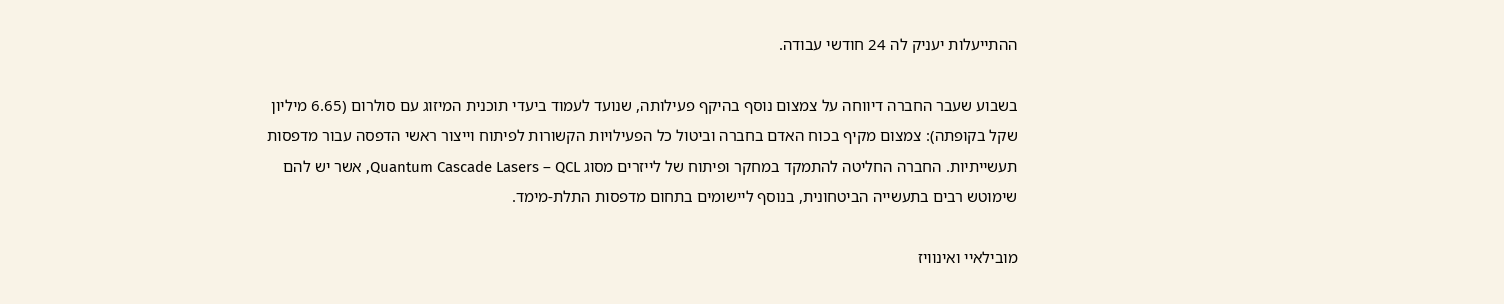ההתייעלות יעניק לה 24 חודשי עבודה.

בשבוע שעבר החברה דיווחה על צמצום נוסף בהיקף פעילותה, שנועד לעמוד ביעדי תוכנית המיזוג עם סולרום (6.65 מיליון שקל בקופתה): צמצום מקיף בכוח האדם בחברה וביטול כל הפעילויות הקשורות לפיתוח וייצור ראשי הדפסה עבור מדפסות תעשייתיות. החברה החליטה להתמקד במחקר ופיתוח של לייזרים מסוג Quantum Cascade Lasers – QCL, אשר יש להם שימוטש רבים בתעשייה הביטחונית, בנוסף ליישומים בתחום מדפסות התלת-מימד.

מובילאיי ואינוויז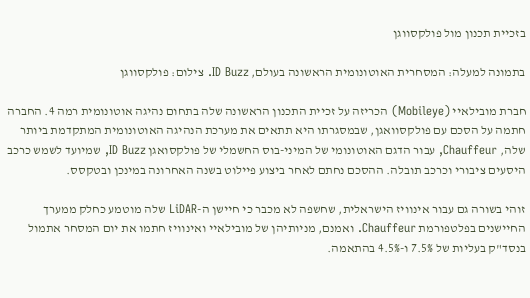בזכיית תכנון מול פולקסווגן

בתמונה למעלה: המסחרית האוטונומית הראשונה בעולם, ID Buzz. צילום: פולקסווגן

חברת מובילאיי (Mobileye) הכריזה על זכיית התכנון הראשונה שלה בתחום נהיגה אוטונומית רמה 4. החברה חתמה על הסכם עם פולקסוואגן, שבמסגרתו היא תתאים את מערכת הנהיגה האוטונומית המתקדמת ביותר שלה, Chauffeur, עבור הדגם האוטונומי של המיני-בוס החשמלי של פולקסואגן ID Buzz, שמיועד לשמש כרכב היסעים ציבורי וכרכב תובלה. ההסכם נחתם לאחר ביצוע פיילוט בשנה האחרונה במינכן ובטקסס.

זוהי בשורה גם עבור אינוויז הישראלית, שחשפה לא מכבר כי חיישן ה-LiDAR שלה מוטמע כחלק ממערך החיישנים בפלטפורמת Chauffeur. ואמנם, מניותיהן של מובילאיי ואינוויז חתמו את יום המסחר אתמול בנסד"ק בעליות של 7.5% ו-4.5% בהתאמה.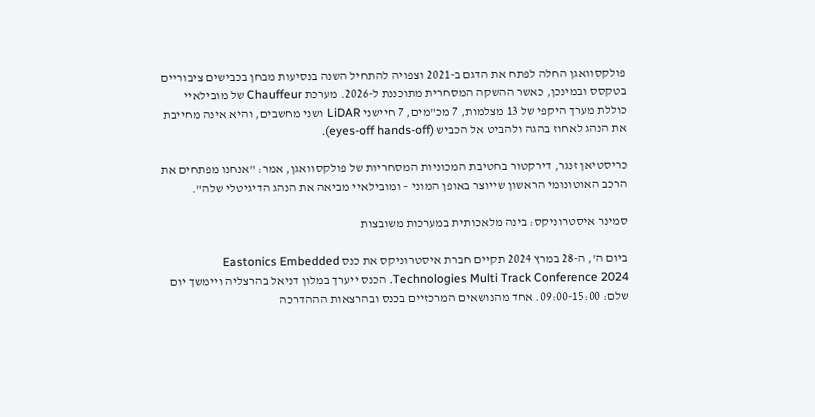פולקסוואגן החלה לפתח את הדגם ב-2021 וצפויה להתחיל השנה בנסיעות מבחן בכבישים ציבוריים בטקסס ובמינכן, כאשר ההשקה המסחרית מתוכננת ל-2026. מערכת Chauffeur של מובילאיי כוללת מערך היקפי של 13 מצלמות, 7 מכ"מים, 7 חיישני LiDAR ושני מחשבים, והיא אינה מחייבת את הנהג לאחוז בהגה ולהביט אל הכביש (eyes-off hands-off).

כריסטיאן זנגר, דירקטור בחטיבת המכוניות המסחריות של פולקסוואגן, אמר: "אנחנו מפתחים את הרכב האוטונומי הראשון שייוצר באופן המוני – ומובילאיי מביאה את הנהג הדיגיטלי שלה".

סמינר איסטרוניקס: בינה מלאכותית במערכות משובצות

ביום ה', ה-28 במרץ 2024 תקיים חברת איסטרוניקס את כנס Eastonics Embedded Technologies Multi Track Conference 2024. הכנס ייערך במלון דניאל בהרצליה ויימשך יום שלם: 09:00-15:00. אחד מהנושאים המרכזיים בכנס ובהרצאות הההדרכה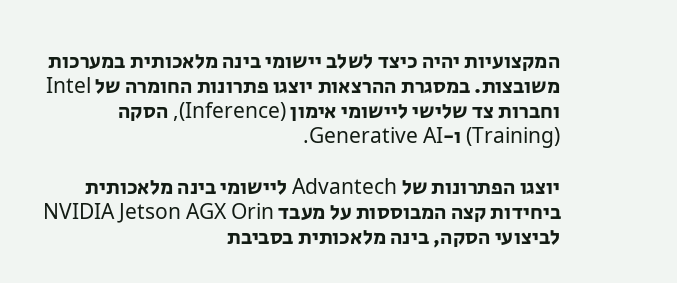המקצועיות יהיה כיצד לשלב יישומי בינה מלאכותית במערכות משובצות. במסגרת ההרצאות יוצגו פתרונות החומרה של Intel וחברות צד שלישי ליישומי אימון (Inference), הסקה (Training) ו-Generative AI.

יוצגו הפתרונות של Advantech ליישומי בינה מלאכותית ביחידות קצה המבוססות על מעבד NVIDIA Jetson AGX Orin לביצועי הסקה, בינה מלאכותית בסביבת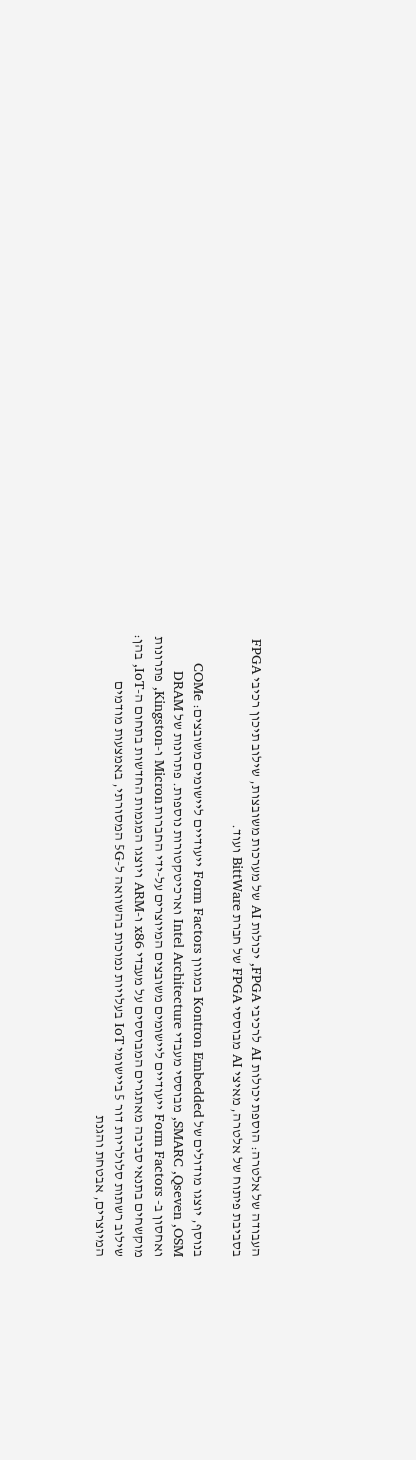העבודה של אלטרה: הוספת יכולות AI לרכיבי FPGA, יכולות AI של מערכות משובצות, שילוב תיכון רכיבי FPGA בסביבת פיתוח של אלטרה, מאיצי AI מבוססי FPGA של חברת BittWare ועוד.

בנוסף, יוצגו מודולים של Kontron Embedded במגוון Form Factors ייעודיים ליישומים משובצים: COMe ,SMARC ,Qseven ,OSM מבוססי מעבדי Intel Architecture וארכיטקטורות נוספות. פתרונות של DRAM ואחסון ב- Form Factors ייעודיים ליישומים משובצים המיוצרים על-ידי החברות Micron ו-Kingston, פתרונות מוקשחים בתנאי סביבה מאתגרים המבוססים על מעבדי x86 ו-ARM ויוצגו המגמות החדשות בתחום ה-IoT, בהן:  שילוב רשתות סלולריות דור 5 ביישומי IoT בעלויות נמוכות בהשוואה ל-5G המסורתי, באמצעות מודמים המיוצרים, אבטחת והגנת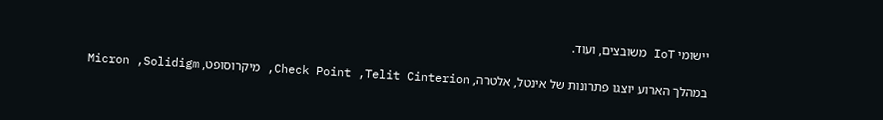יישומי IoT משובצים, ועוד.

במהלך הארוע יוצגו פתרונות של אינטל, אלטרה, Check Point ,Telit Cinterion, מיקרוסופט, Micron ,Solidigm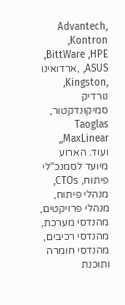,Advantech ,Kontron ,BittWare ,HPE ,ASUS ,ארדואינו ,Kingston, נורדיק סמיקונדקטור, Taoglas ,MaxLinear, ועוד. הארוע מיועד לסמנכ"לי פיתוח, CTOs, מנהלי פיתוח, מנהלי פרויקטים, מהנדסי מערכת, מהנדסי רכיבים, מהנדסי חומרה ותוכנת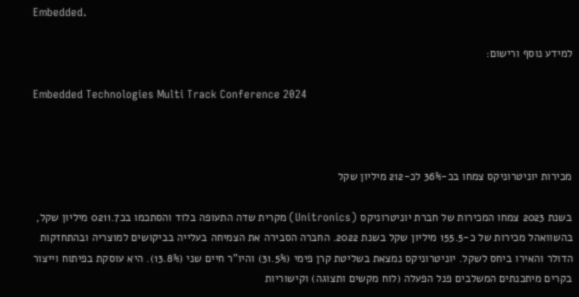Embedded.

למידע נוסף ורישום:

Embedded Technologies Multi Track Conference 2024



מכירות יוניטרוניקס צמחו בכ-36% לכ-212 מיליון שקל

בשנת 2023 צמחו המכירות של חברת יוניטרוניקס (Unitronics) מקרית שדה התעופה בלוד והסתכמו בכ0211.7 מיליון שקל, בהשוואהל מכירות של כ-155.5 מיליון שקל בשנת 2022. החברה הסבירה את הצמיחה בעלייה בביקושים למוצריה ובהתחזקות הדולר והאירו ביחס לשקל. יוניטרוניקס נמצאת בשליטת קרן פימי (31.5%) והיו"ר חיים שני (13.8%). היא עוסקת בפיתוח וייצור בקרים מיתכנתים המשלבים פנל הפעלה (לוח מקשים ותצוגה) וקישוריות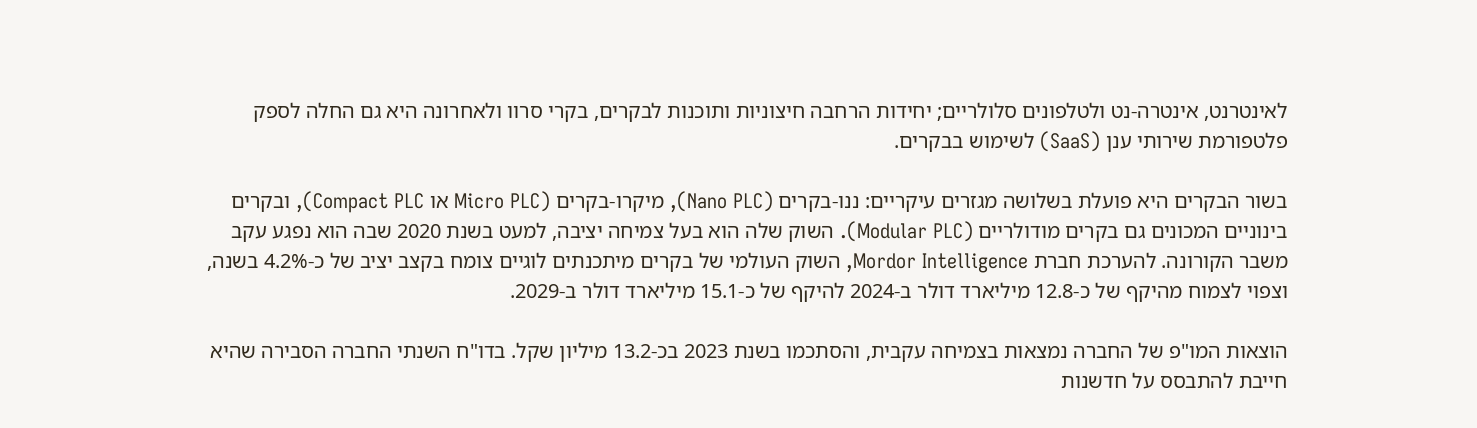לאינטרנט, אינטרה-נט ולטלפונים סלולריים; יחידות הרחבה חיצוניות ותוכנות לבקרים, בקרי סרוו ולאחרונה היא גם החלה לספק פלטפורמת שירותי ענן (SaaS) לשימוש בבקרים.

בשור הבקרים היא פועלת בשלושה מגזרים עיקריים: ננו-בקרים (Nano PLC), מיקרו-בקרים (Micro PLC או Compact PLC), ובקרים בינוניים המכונים גם בקרים מודולריים (Modular PLC). השוק שלה הוא בעל צמיחה יציבה, למעט בשנת 2020 שבה הוא נפגע עקב משבר הקורונה. להערכת חברת Mordor Intelligence, השוק העולמי של בקרים מיתכנתים לוגיים צומח בקצב יציב של כ-4.2% בשנה, וצפוי לצמוח מהיקף של כ-12.8 מיליארד דולר ב-2024 להיקף של כ-15.1 מיליארד דולר ב-2029.

הוצאות המו"פ של החברה נמצאות בצמיחה עקבית, והסתכמו בשנת 2023 בכ-13.2 מיליון שקל. בדו"ח השנתי החברה הסבירה שהיא חייבת להתבסס על חדשנות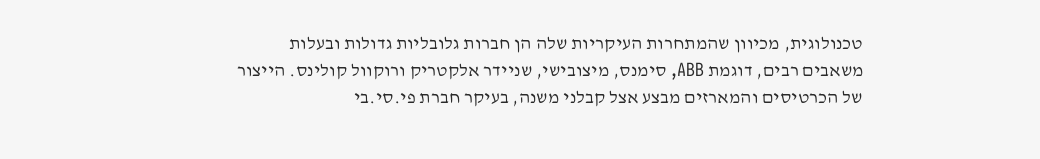טכנולוגית, מכיוון שהמתחרות העיקריות שלה הן חברות גלובליות גדולות ובעלות משאבים רבים, דוגמת ABB, סימנס, מיצובישי, שניידר אלקטריק ורוקוול קולינס. הייצור של הכרטיסים והמארזים מבצע אצל קבלני משנה, בעיקר חברת פי.סי.בי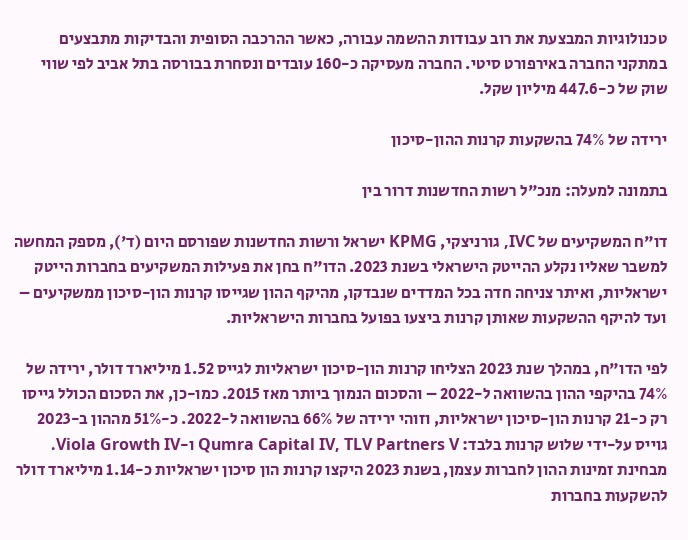טכנולוגיות המבצעת את רוב עבודות ההשמה עבורה, כאשר ההרכבה הסופית והבדיקות מתבצעים במתקני החברה באירפורט סיטי. החברה מעסיקה כ-160 עובדים ונסחרת בבורסה בתל אביב לפי שווי שוק של כ-447.6 מיליון שקל.

ירידה של 74% בהשקעות קרנות ההון-סיכון

בתמונה למעלה: מנכ"ל רשות החדשנות דרור בין

דו"ח המשקיעים של IVC, גורניצקי, KPMG ישראל ורשות החדשנות שפורסם היום (ד'), מספק המחשה למשבר שאליו נקלע ההייטק הישראלי בשנת 2023. הדו"ח בחן את פעילות המשקיעים בחברות הייטק ישראליות, ואיתר צניחה חדה בכל המדדים שנבדקו, מהיקף ההון שגייסו קרנות הון-סיכון ממשקיעים – ועד להיקף ההשקעות שאותן קרנות ביצעו בפועל בחברות הישראליות.

לפי הדו"ח, במהלך שנת 2023 הצליחו קרנות הון-סיכון ישראליות לגייס 1.52 מיליארד דולר, ירידה של 74% בהיקפי ההון בהשוואה ל-2022 – והסכום הנמוך ביותר מאז 2015. כמו-כן, את הסכום הכולל גייסו רק כ-21 קרנות הון-סיכון ישראליות, וזוהי ירידה של 66% בהשוואה ל-2022. כ-51% מההון ב-2023 גוייס על-ידי שלוש קרנות בלבד: Qumra Capital IV, TLV Partners V ו-Viola Growth IV. מבחינת זמינות ההון לחברות עצמן, בשנת 2023 היקצו קרנות הון סיכון ישראליות כ-1.14 מיליארד דולר להשקעות בחברות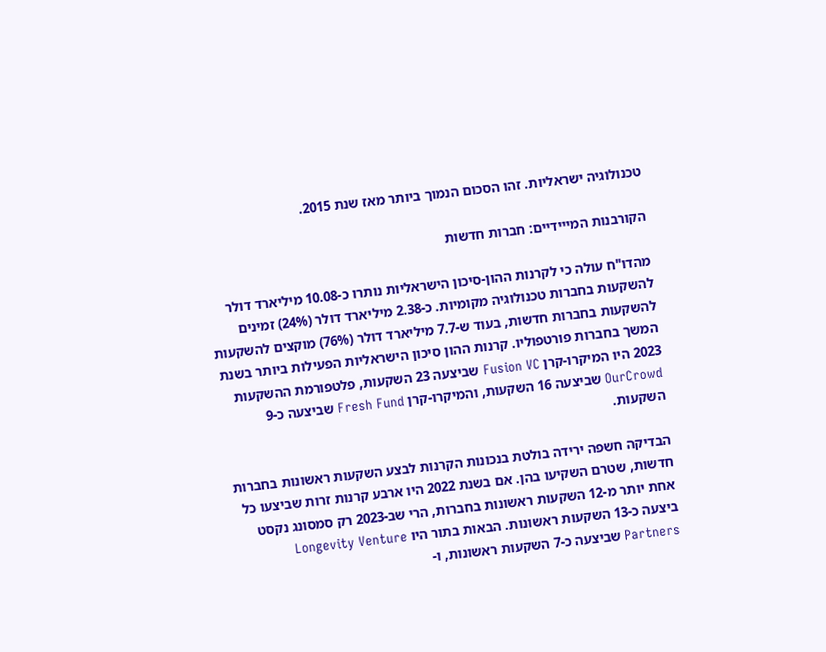טכנולוגיה ישראליות. זהו הסכום הנמוך ביותר מאז שנת 2015.

הקורבנות המייידיים: חברות חדשות

מהדו"ח עולה כי לקרנות ההון-סיכון הישראליות נותרו כ-10.08 מיליארד דולר להשקעות בחברות טכנולוגיה מקומיות. כ-2.38 מיליארד דולר (24%) זמינים להשקעות בחברות חדשות, בעוד ש-7.7 מיליארד דולר (76%) מוקצים להשקעות המשך בחברות פורטפוליו. קרנות ההון סיכון הישראליות הפעילות ביותר בשנת 2023 היו המיקרו-קרן Fusion VC שביצעה 23 השקעות, פלטפורמת ההשקעות OurCrowd שביצעה 16 השקעות, והמיקרו-קרן Fresh Fund שביצעה כ-9 השקעות.

הבדיקה חשפה ירידה בולטת בנכונות הקרנות לבצע השקעות ראשונות בחברות חדשות, שטרם השקיעו בהן. אם בשנת 2022 היו ארבע קרנות זרות שביצעו כל אחת יותר מ-12 השקעות ראשונות בחברות, הרי שב-2023 רק סמסונג נקסט ביצעה כ-13 השקעות ראשונות. הבאות בתור היו Longevity Venture Partners שביצעה כ-7 השקעות ראשונות, ו-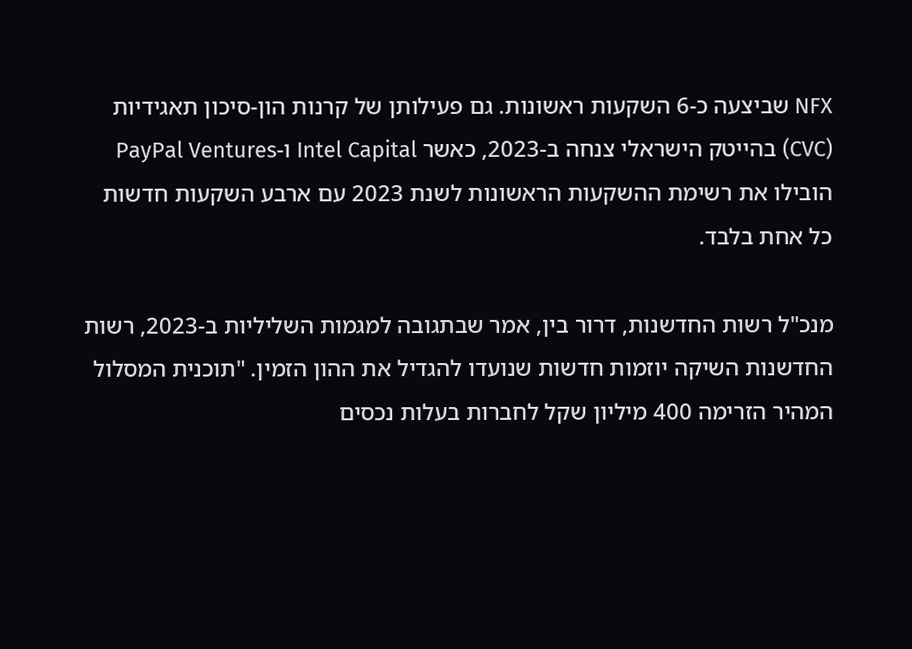NFX שביצעה כ-6 השקעות ראשונות. גם פעילותן של קרנות הון-סיכון תאגידיות (CVC) בהייטק הישראלי צנחה ב-2023, כאשר Intel Capital ו-PayPal Ventures הובילו את רשימת ההשקעות הראשונות לשנת 2023 עם ארבע השקעות חדשות כל אחת בלבד.

מנכ"ל רשות החדשנות, דרור בין, אמר שבתגובה למגמות השליליות ב-2023, רשות החדשנות השיקה יוזמות חדשות שנועדו להגדיל את ההון הזמין. "תוכנית המסלול המהיר הזרימה 400 מיליון שקל לחברות בעלות נכסים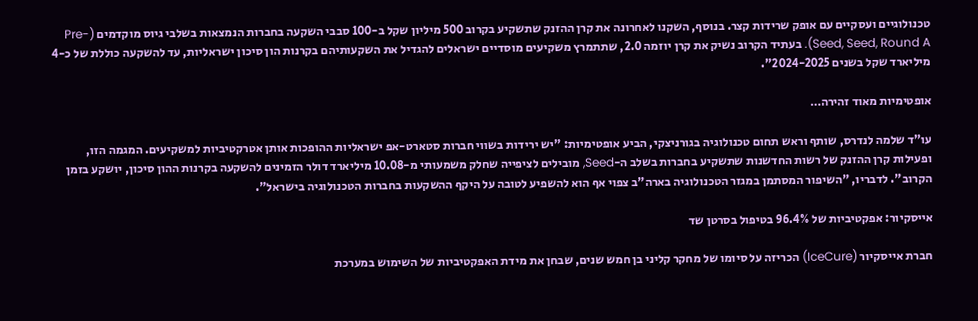טכנולוגיים ועסקיים עם אופק שרידות קצר. בנוסף, השקנו לאחרונה את קרן ההזנק שתשקיע בקרוב 500 מיליון שקל ב-100 סבבי השקעה בחברות הנמצאות בשלבי גיוס מוקדמים (Pre-Seed, Seed, Round A). בעתיד הקרוב נשיק את קרן יוזמה 2.0, שתתמרץ משקיעים מוסדיים ישראלים להגדיל את השקעותיהם בקרנות הון סיכון ישראליות, עד להשקעה כוללת של כ-4 מיליארד שקל בשנים 2024-2025".

אופטימיות מאוד זהירה…

עו"ד שלמה לנדרס, שותף וראש תחום טכנולוגיה בגורניצקי, הביע אופטימיות: "יש ירידות בשווי חברות סטארט-אפ ישראליות ההופכות אותן אטרקטיביות למשקיעים. המגמה הזו, ופעילות קרן ההזנק של רשות החדשנות שתשקיע בחברות בשלב ה-Seed, מובילים לציפייה שחלק משמעותי מ-10.08 מיליארד דולר הזמינים להשקעה בקרנות ההון סיכון, יושקע בזמן הקרוב". לדבריו, "השיפור המסתמן במגזר הטכנולוגיה בארה"ב צפוי אף הוא להשפיע לטובה על היקף ההשקעות בחברות הטכנולוגיה בישראל".

אייסקיור: אפקטיביות של 96.4% בטיפול בסרטן שד

חברת אייסקיור (IceCure) הכריזה על סיומו של מחקר קליני בן חמש שנים, שבחן את מידת האפקטיביות של השימוש במערכת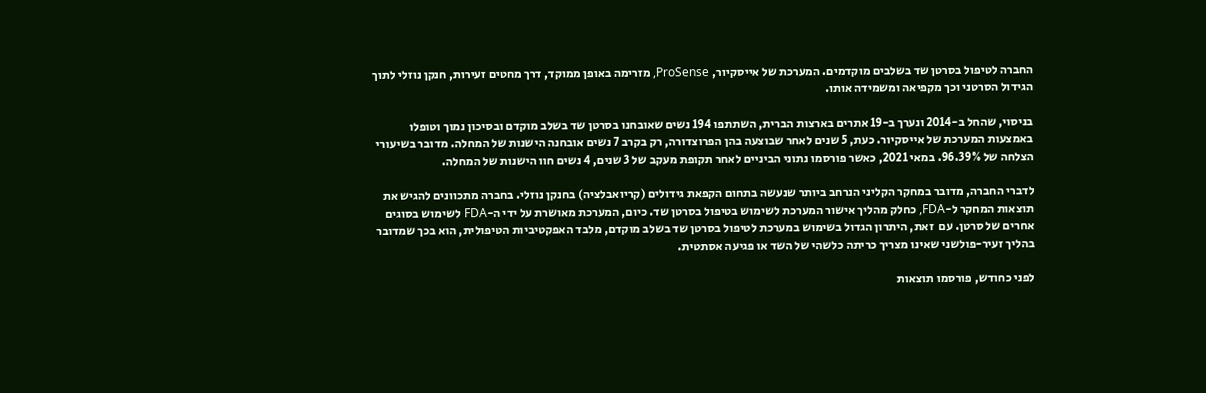החברה לטיפול בסרטן שד בשלבים מוקדמים. המערכת של אייסקיור, ProSense, מזרימה באופן ממוקד, דרך מחטים זעירות, חנקן נוזלי לתוך הגידול הסרטני וכך מקפיאה ומשמידה אותו.

בניסוי, שהחל ב-2014 ונערך ב-19 אתרים בארצות הברית, השתתפו 194 נשים שאובחנו בסרטן שד בשלב מוקדם ובסיכון נמוך וטופלו באמצעות המערכת של אייסקיור. כעת, 5 שנים לאחר שבוצעה בהן הפרוצדורה, רק בקרב 7 נשים אובחנה הישנות של המחלה. מדובר בשיעורי הצלחה של 96.39%. במאי 2021, כאשר פורסמו נתוני הביניים לאחר תקופת מעקב של 3 שנים, 4 נשים חוו הישנות של המחלה.

לדברי החברה, מדובר במחקר הקליני הנרחב ביותר שנעשה בתחום הקפאת גידולים (קריואבלציה) בחנקן נוזלי. בחברה מתכוונים להגיש את תוצאות המחקר ל-FDA, כחלק מהליך אישור המערכת לשימוש בטיפול בסרטן שד. כיום, המערכת מאושרת על ידי ה-FDA לשימוש בסוגים אחרים של סרטן. עם  זאת, היתרון הגדול בשימוש במערכת לטיפול בסרטן שד בשלב מוקדם, מלבד האפקטיביות הטיפולית, הוא בכך שמדובר בהליך זעיר-פולשני שאינו מצריך כריתה כלשהי של השד או פגיעה אסתטית.

לפני כחודש, פורסמו תוצאות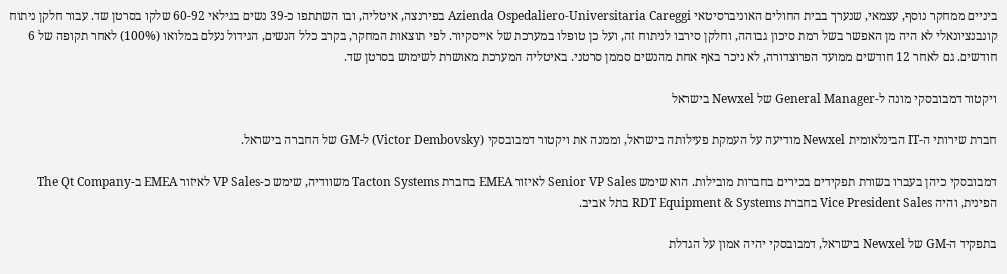ביניים ממחקר נוסף, עצמאי, שנערך בבית החולים האוניברסיטאי Azienda Ospedaliero-Universitaria Careggi בפירנצה, איטליה, ובו השתתפו כ-39 נשים בגילאי 60-92 שלקו בסרטן שד. עבור חלקן ניתוח קונבנציונאלי לא היה מן האפשר בשל רמת סיכון גבוהה, וחלקן סירבו לניתוח זה, ועל כן טופלו במערכת של אייסקיור. לפי תוצאות המחקר, בקרב כלל הנשים, הגידול נעלם במלואו (100%) לאחר תקופה של 6 חודשים. גם לאחר 12 חודשים ממועד הפרוצדורה, לא ניכר באף אחת מהנשים סממן סרטני. באיטליה המערכת מאושרת לשימוש בסרטן שד.

ויקטור דמבובסקי מונה ל-General Manager של Newxel בישראל

חברת שירותי ה-IT הבינלאומית Newxel מודיעה על העמקת פעילותה בישראל, וממנה את ויקטור דמבובסקי (Victor Dembovsky) ל-GM של החברה בישראל.

דמבובסקי כיהן בעברו בשורת תפקידים בכירים בחברות מובילות. הוא שימש Senior VP Sales לאיזור EMEA בחברת Tacton Systems משוודיה, שימש כ-VP Sales לאיזור EMEA ב-The Qt Company הפינית, והיה Vice President Sales בחברת RDT Equipment & Systems בתל אביב.

בתפקיד ה-GM של Newxel בישראל, דמבובסקי יהיה אמון על הגדלת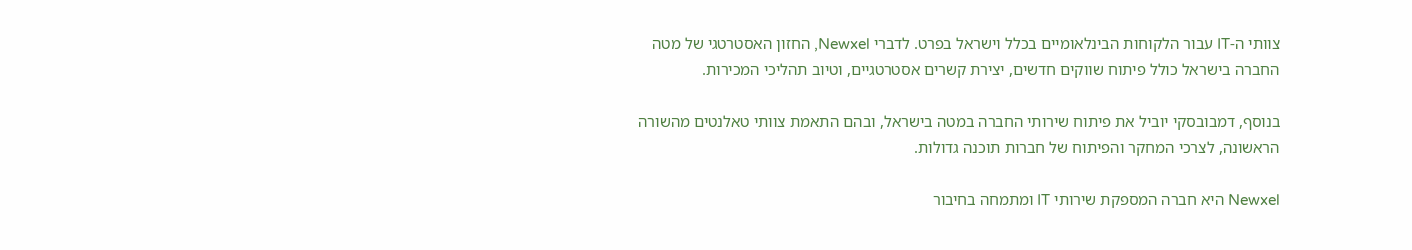צוותי ה-IT עבור הלקוחות הבינלאומיים בכלל וישראל בפרט. לדברי Newxel, החזון האסטרטגי של מטה החברה בישראל כולל פיתוח שווקים חדשים, יצירת קשרים אסטרטגיים, וטיוב תהליכי המכירות.

בנוסף, דמבובסקי יוביל את פיתוח שירותי החברה במטה בישראל, ובהם התאמת צוותי טאלנטים מהשורה הראשונה, לצרכי המחקר והפיתוח של חברות תוכנה גדולות.

Newxel היא חברה המספקת שירותי IT ומתמחה בחיבור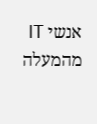אנשי IT מהמעלה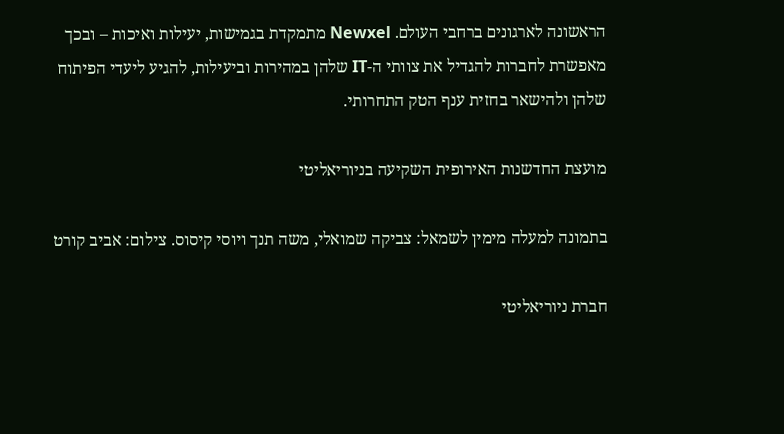הראשונה לארגונים ברחבי העולם. Newxel מתמקדת בגמישות, יעילות ואיכות – ובכך מאפשרת לחברות להגדיל את צוותי ה-IT שלהן במהירות וביעילות, להגיע ליעדי הפיתוח שלהן ולהישאר בחזית ענף הטק התחרותי.

מועצת החדשנות האירופית השקיעה בניוריאליטי

בתמונה למעלה מימין לשמאל: צביקה שמואלי, משה תנך ויוסי קיסוס. צילום: אביב קורט

חברת ניוריאליטי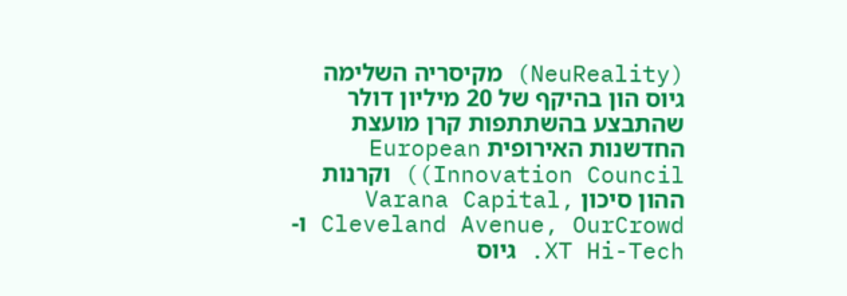(NeuReality) מקיסריה השלימה גיוס הון בהיקף של 20 מיליון דולר שהתבצע בהשתתפות קרן מועצת החדשנות האירופית European Innovation Council)) וקרנות ההון סיכון Varana Capital, Cleveland Avenue, OurCrowd ו-XT Hi-Tech. גיוס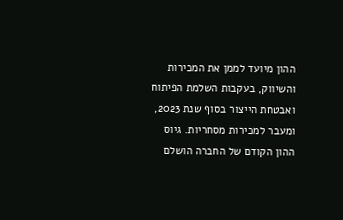ההון מיועד לממן את המכירות והשיווק, בעקבות השלמת הפיתוח ואבטחת הייצור בסוף שנת 2023, ומעבר למכירות מסחריות. גיוס ההון הקודם של החברה הושלם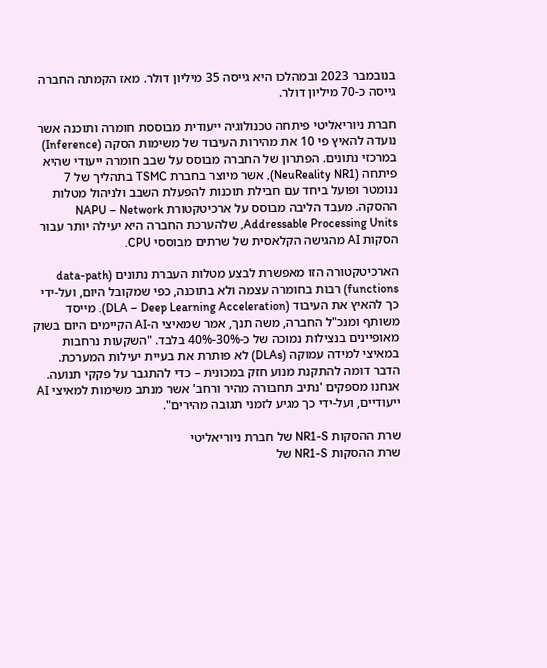בנובמבר 2023 ובמהלכו היא גייסה 35 מיליון דולר. מאז הקמתה החברה גייסה כ-70 מיליון דולר.

חברת ניוריאליטי פיתחה טכנולוגיה ייעודית מבוססת חומרה ותוכנה אשר נועדה להאיץ פי 10 את מהירות העיבוד של משימות הסקה (Inference) במרכזי נתונים. הפתרון של החברה מבוסס על שבב חומרה ייעודי שהיא פיתחה (NeuReality NR1), אשר מיוצר בחברת TSMC בתהליך של 7 ננומטר ופועל ביחד עם חבילת תוכנות להפעלת השבב ולניהול מטלות ההסקה. מעבד הליבה מבוסס על ארכיטקטורת NAPU – Network Addressable Processing Units, שלהערכת החברה היא יעילה יותר עבור הסקות AI מהגישה הקלאסית של שרתים מבוססי CPU.

הארכיטקטורה הזו מאפשרת לבצע מטלות העברת נתונים (data-path functions) רבות בחומרה עצמה ולא בתוכנה, כפי שמקובל היום, ועל-ידי כך להאיץ את העיבוד (DLA – Deep Learning Acceleration). מייסד משותף ומנכ"ל החברה, משה תנך, אמר שמאיצי ה-AI הקיימים היום בשוק מאופיינים בנצילות נמוכה של כ-30%-40% בלבד. "השקעות נרחבות במאיצי למידה עמוקה (DLAs) לא פותרת את בעיית יעילות המערכת. הדבר דומה להתקנת מנוע חזק במכונית – כדי להתגבר על פקקי תנועה. אנחנו מספקים 'נתיב תחבורה מהיר ורחב' אשר מנתב משימות למאיצי AI ייעודיים, ועל-ידי כך מגיע לזמני תגובה מהירים".

שרת ההסקות NR1-S של חברת ניוריאליטי
שרת ההסקות NR1-S של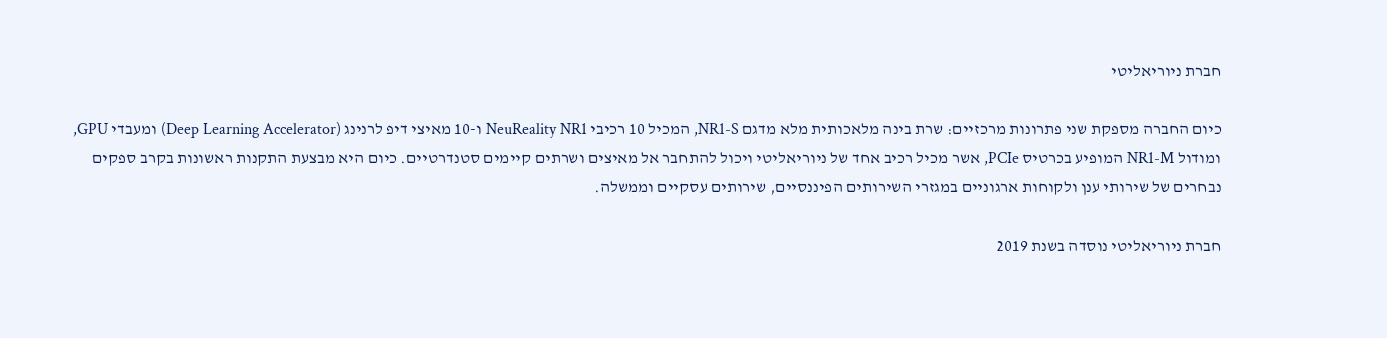חברת ניוריאליטי

כיום החברה מספקת שני פתרונות מרכזיים: שרת בינה מלאכותית מלא מדגם NR1-S, המכיל 10 רכיבי NeuReality NR1 ו-10 מאיצי דיפ לרנינג (Deep Learning Accelerator) ומעבדי GPU, ומודול NR1-M המופיע בכרטיס PCIe, אשר מכיל רכיב אחד של ניוריאליטי ויכול להתחבר אל מאיצים ושרתים קיימים סטנדרטיים. כיום היא מבצעת התקנות ראשונות בקרב ספקים נבחרים של שירותי ענן ולקוחות ארגוניים במגזרי השירותים הפיננסיים, שירותים עסקיים וממשלה.

חברת ניוריאליטי נוסדה בשנת 2019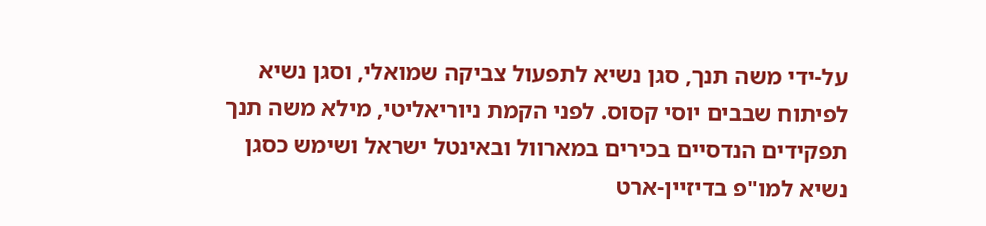על-ידי משה תנך, סגן נשיא לתפעול צביקה שמואלי, וסגן נשיא לפיתוח שבבים יוסי קסוס. לפני הקמת ניוריאליטי, מילא משה תנך תפקידים הנדסיים בכירים במארוול ובאינטל ישראל ושימש כסגן נשיא למו"פ בדיזיין-ארט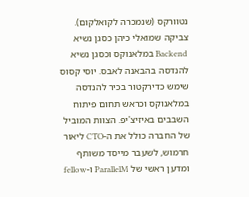נטוורקס (שנמכרה לקואלקום). צביקה שמואלי כיהן כסגן נשיא Backend במלאנוקס וכסגן נשיא להנדסה בהבאנה לאבס. יוסי קסוס שימש כדירקטור בכיר להנדסה במלאנוקס וכראש תחום פיתוח השבבים באיזיצ'יפ. הצוות המוביל של החברה כולל את ה-CTO ליאור חרמוש, לשעבר מייסד משותף ומדען ראשי של ParallelM ו-fellow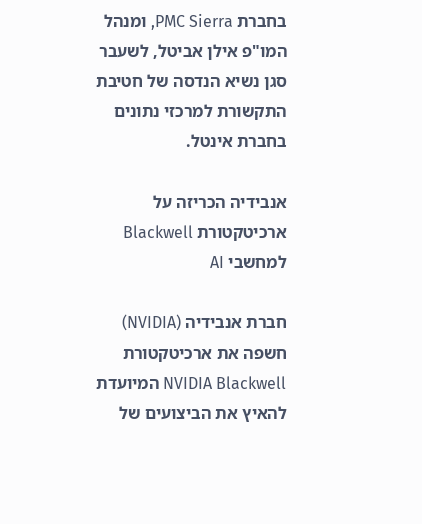בחברת PMC Sierra, ומנהל המו"פ אילן אביטל, לשעבר סגן נשיא הנדסה של חטיבת התקשורת למרכזי נתונים בחברת אינטל.

אנבידיה הכריזה על ארכיטקטורת Blackwell למחשבי AI

חברת אנבידיה (NVIDIA) חשפה את ארכיטקטורת NVIDIA Blackwell המיועדת להאיץ את הביצועים של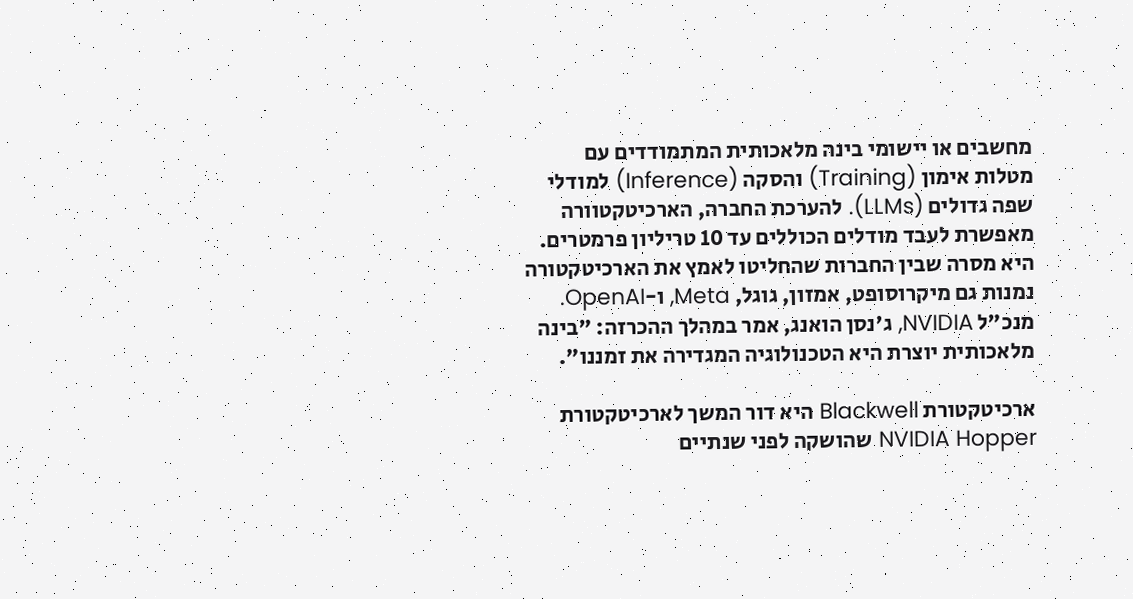מחשבים או יישומי בינה מלאכותית המתמודדים עם מטלות אימון (Training) והסקה (Inference) למודלי שפה גדולים (LLMs). להערכת החברה, הארכיטקטוורה מאפשרת לעבד מודלים הכוללים עד 10 טריליון פרמטרים. היא מסרה שבין החברות שהחליטו לאמץ את הארכיטקטורה נמנות גם מיקרוסופט, אמזון, גוגל, Meta, ו-OpenAI. מנכ"ל NVIDIA, ג'נסן הואנג, אמר במהלך ההכרזה: "בינה מלאכותית יוצרת היא הטכנולוגיה המגדירה את זמננו".

ארכיטקטורת Blackwell היא דור המשך לארכיטקטורת NVIDIA Hopper שהושקה לפני שנתיים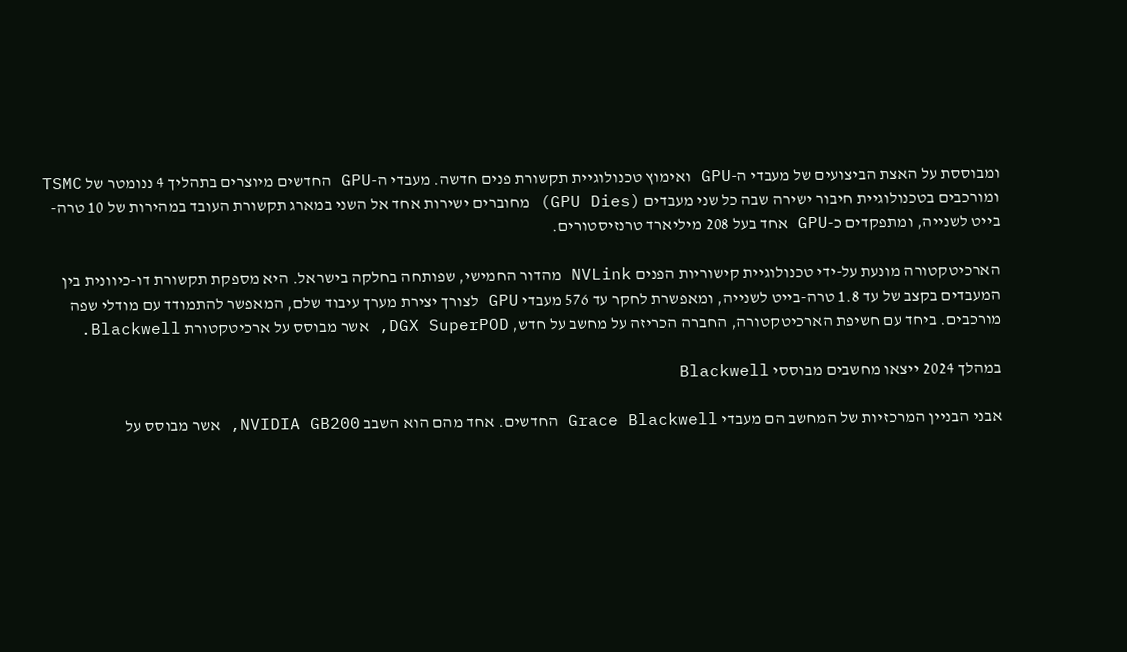ומבוססת על האצת הביצועים של מעבדי ה-GPU ואימוץ טכנולוגיית תקשורת פנים חדשה. מעבדי ה-GPU החדשים מיוצרים בתהליך 4 ננומטר של TSMC ומורכבים בטכנולוגיית חיבור ישירה שבה כל שני מעבדים (GPU Dies) מחוברים ישירות אחד אל השני במארג תקשורת העובד במהירות של 10 טרה-בייט לשנייה, ומתפקדים כ-GPU אחד בעל 208 מיליארד טרנזיסטורים.

הארכיטקטורה מונעת על-ידי טכנולוגיית קישוריות הפנים NVLink מהדור החמישי, שפותחה בחלקה בישראל. היא מספקת תקשורת דו-כיוונית בין המעבדים בקצב של עד 1.8 טרה-בייט לשנייה, ומאפשרת לחקר עד 576 מעבדי GPU לצורך יצירת מערך עיבוד שלם, המאפשר להתמודד עם מודלי שפה מורכבים. ביחד עם חשיפת הארכיטקטורה, החברה הכריזה על מחשב על חדש, DGX SuperPOD, אשר מבוסס על ארכיטקטורת Blackwell.

במהלך 2024 ייצאו מחשבים מבוססי Blackwell

אבני הבניין המרכזיות של המחשב הם מעבדי Grace Blackwell החדשים. אחד מהם הוא השבב NVIDIA GB200, אשר מבוסס על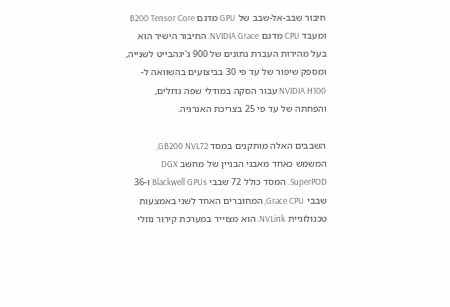חיבור שבב-אל-שבב של GPU מדגם B200 Tensor Core ומעבד CPU מדגם NVIDIA Grace. החיבור הישיר הוא בעל מהירות העברת נתונים של 900 ג'יגהבייט לשנייה, ומספק שיפור של עד פי 30 בביצועים בהשוואה ל-NVIDIA H100 עבור הסקה במודלי שפה גדולים, והפחתה של עד פי 25 בצריכת האנרגיה.

השבבים האלה מותקנים במסד GB200 NVL72, המשמש כאחד מאבני הבניין של מחשב DGX SuperPOD. המסד כולל 72 שבבי Blackwell GPUs ו-36 שבבי Grace CPU, המחוברים האחד לשני באמצעות טכנולוגיית NVLink. הוא מצוייד במערכת קירור נוזלי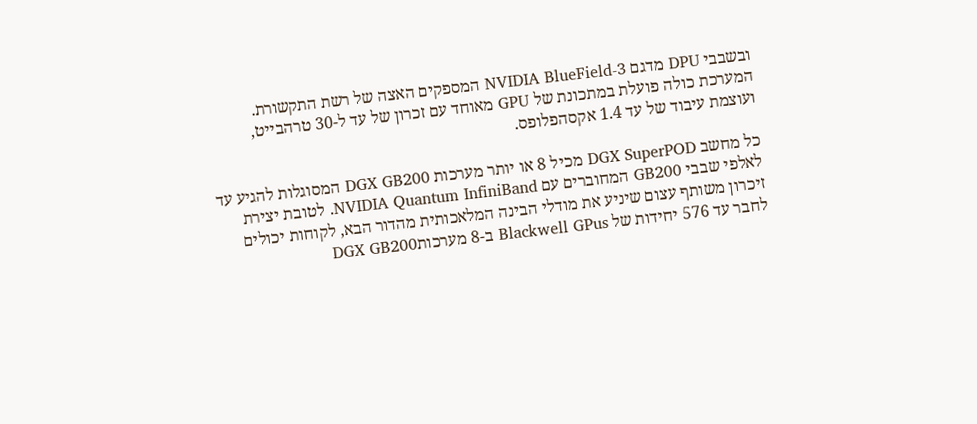ובשבבי DPU מדגם NVIDIA BlueField-3 המספקים האצה של רשת התקשורת. המערכת כולה פועלת במתכונת של GPU מאוחד עם זכרון של עד ל-30 טרהבייט, ועוצמת עיבוד של עד 1.4 אקסהפלופס.

כל מחשב DGX SuperPOD מכיל 8 או יותר מערכות DGX GB200 המסוגלות להגיע עד לאלפי שבבי GB200 המחוברים עם NVIDIA Quantum InfiniBand. לטובת יצירת זיכרון משותף עצום שיניע את מודלי הבינה המלאכותית מהדור הבא, לקוחות יכולים לחבר עד 576 יחידות של Blackwell GPus ב-8 מערכותDGX GB200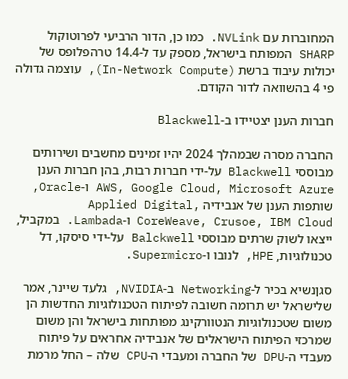המחוברות עם NVLink. כמו כן, הדור הרביעי לפרוטוקול SHARP המפותח בישראל, מספק עד ל-14.4 טרהפלופס של יכולות עיבוד ברשת (In-Network Compute), עוצמה גדולה פי 4 בהשוואה לדור הקודם.

חברות הענן יצטיידו ב-Blackwell

החברה מסרה שבמהלך 2024 יהיו זמינים מחשבים ושירותים מבוססי Blackwell על-ידי חברות רבות, בהן חברות הענן AWS, Google Cloud, Microsoft Azure ו-Oracle, שותפות הענן של אנבידיה Applied Digital, CoreWeave, Crusoe, IBM Cloud ו-Lambada. במקביל, ייצאו לשוק שרתים מבוססי Balckwell על-ידי סיסקו, דל טכנולוגיות, HPE, לנובו ו-Supermicro.

סגןנשיא בכיר ל-Networking ב-NVIDIA, גלעד שיינר, אמר שלישראל יש תרומה חשובה לפיתוח הטכנולוגיות החדשות הן משום שטכנולוגיות הנטוורקינג מפותחות בישראל והן משום שמרכזי הפיתוח הישראלים של אנבידיה אחראים על פיתוח מעבדי ה-DPU של החברה ומעבדי ה-CPU שלה – החל מרמת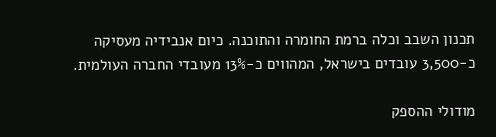תכנון השבב וכלה ברמת החומרה והתוכנה. כיום אנבידיה מעסיקה כ-3,500 עובדים בישראל, המהווים כ-13% מעובדי החברה העולמית.

מודולי ההספק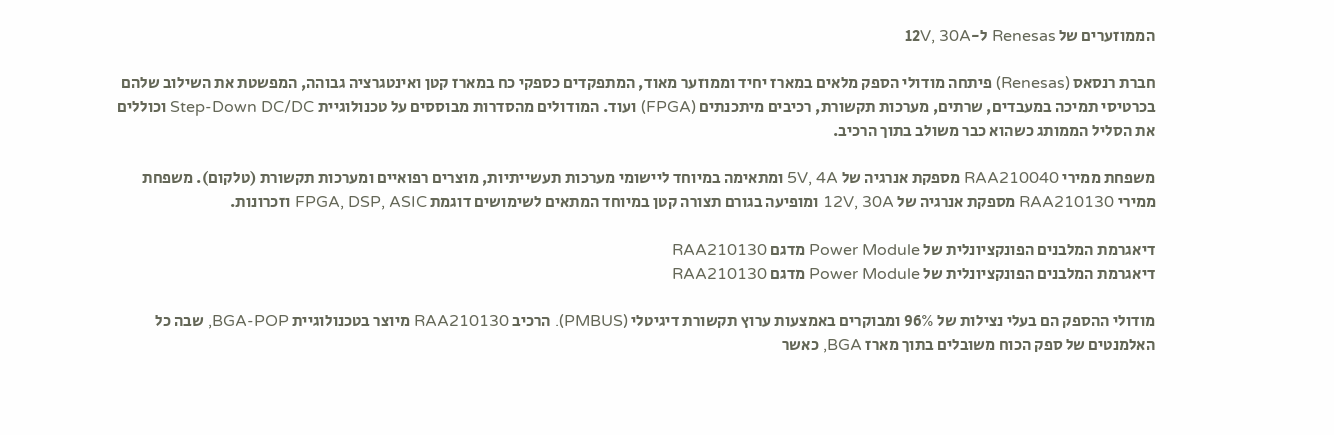הממוזערים של Renesas ל-12V, 30A

חברת רנסאס (Renesas) פיתחה מודולי הספק מלאים במארז יחיד וממוזער מאוד, המתפקדים כספקי כח במארז קטן ואינטגרציה גבוהה, המפשטת את השילוב שלהם בכרטיסי תמיכה במעבדים, שרתים, מערכות תקשורת, רכיבים מיתכנתים (FPGA) ועוד. המודולים מהסדרות מבוססים על טכנולוגיית Step-Down DC/DC וכוללים את הסליל הממותג כשהוא כבר משולב בתוך הרכיב.

משפחת ממירי RAA210040 מספקת אנרגיה של 5V, 4A ומתאימה במיוחד ליישומי מערכות תעשייתיות, מוצרים רפואיים ומערכות תקשורת (טלקום). משפחת ממירי RAA210130 מספקת אנרגיה של 12V, 30A ומופיעה בגורם תצורה קטן במיוחד המתאים לשימושים דוגמת FPGA, DSP, ASIC וזכרונות.

דיאגרמת המלבנים הפונקציונלית של Power Module מדגם RAA210130
דיאגרמת המלבנים הפונקציונלית של Power Module מדגם RAA210130

מודולי ההספק הם בעלי נצילות של 96% ומבוקרים באמצעות ערוץ תקשורת דיגיטלי (PMBUS). הרכיב RAA210130 מיוצר בטכנולוגיית BGA-POP, שבה כל האלמנטים של ספק הכוח משובלים בתוך מארז BGA, כאשר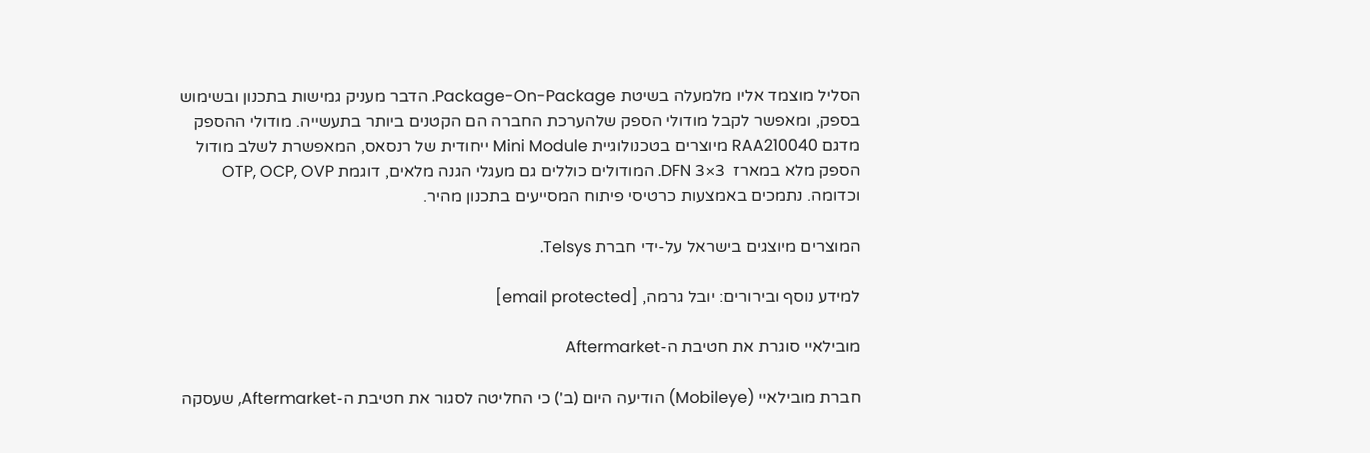הסליל מוצמד אליו מלמעלה בשיטת Package-On-Package. הדבר מעניק גמישות בתכנון ובשימוש בספק, ומאפשר לקבל מודולי הספק שלהערכת החברה הם הקטנים ביותר בתעשייה. מודולי ההספק מדגם RAA210040 מיוצרים בטכנולוגיית Mini Module ייחודית של רנסאס, המאפשרת לשלב מודול הספק מלא במארז  3×3 DFN. המודולים כוללים גם מעגלי הגנה מלאים, דוגמת OTP, OCP, OVP וכדומה. נתמכים באמצעות כרטיסי פיתוח המסייעים בתכנון מהיר.

המוצרים מיוצגים בישראל על-ידי חברת Telsys.

למידע נוסף ובירורים: יובל גרמה, [email protected]

מובילאיי סוגרת את חטיבת ה-Aftermarket

חברת מובילאיי (Mobileye) הודיעה היום (ב') כי החליטה לסגור את חטיבת ה-Aftermarket, שעסקה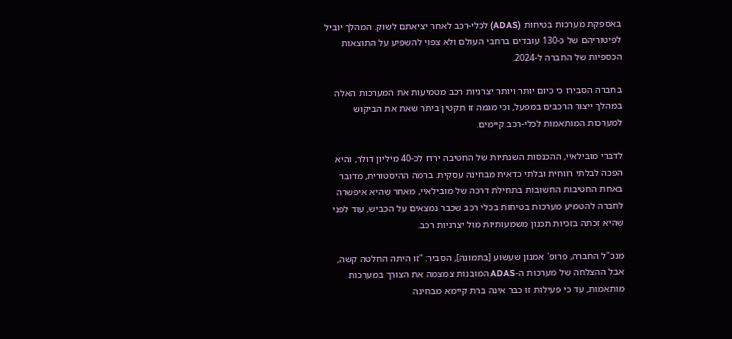באספקת מערכות בטיחות (ADAS) לכלי-רכב לאחר יציאתם לשוק. המהלך יוביל לפיטוריהם של כ-130 עובדים ברחבי העולם ולא צפוי להשפיע על התוצאות הכספיות של החברה ל-2024.

בחברה הסבירו כי כיום יותר ויותר יצרניות רכב מטמיעות את המערכות האלה במהלך ייצור הרכבים במפעל, וכי מגמה זו תקטין ביתר שאת את הביקוש למערכות המותאמות לכלי-רכב קיימים.

לדברי מובילאיי, ההכנסות השנתיות של החטיבה ירדו לכ-40 מיליון דולר, והיא הפכה לבלתי רווחית ובלתי כדאית מבחינה עסקית. ברמה ההיסטורית, מדובר באחת החטיבות החשובות בתחילת דרכה של מובילאיי, מאחר שהיא איפשרה לחברה להטמיע מערכות בטיחות בכלי רכב שכבר נמצאים על הכביש, עוד לפני שהיא זכתה בזכיות תכנון משמעותיות מול יצרניות רכב.

מנכ"ל החברה, פרופ' אמנון שעשוע [בתמונה], הסביר: "זו היתה החלטה קשה, אבל ההצלחה של מערכות ה-ADAS המובנות צמצמה את הצורך במערכות מותאמות, עד כי פעילות זו כבר אינה ברת קיימא מבחינה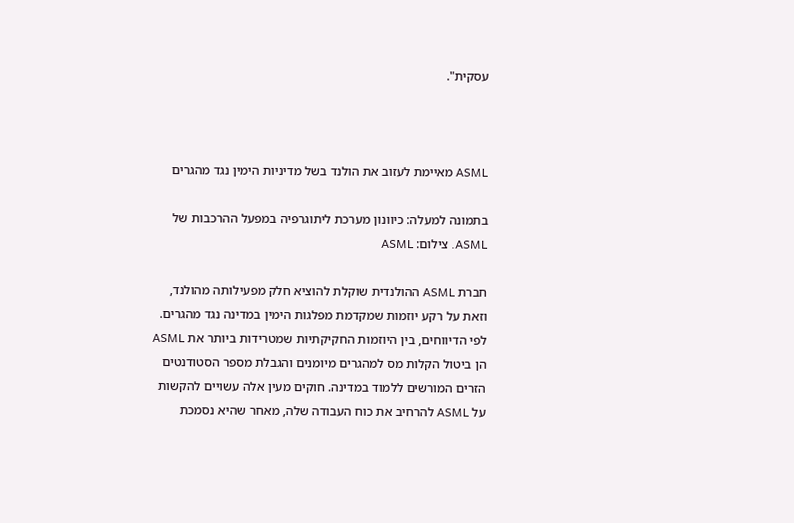עסקית".



ASML מאיימת לעזוב את הולנד בשל מדיניות הימין נגד מהגרים

בתמונה למעלה: כיוונון מערכת ליתוגרפיה במפעל ההרכבות של ASML. צילום: ASML

חברת ASML ההולנדית שוקלת להוציא חלק מפעילותה מהולנד, וזאת על רקע יוזמות שמקדמת מפלגות הימין במדינה נגד מהגרים. לפי הדיווחים, בין היוזמות החקיקתיות שמטרידות ביותר את ASML הן ביטול הקלות מס למהגרים מיומנים והגבלת מספר הסטודנטים הזרים המורשים ללמוד במדינה. חוקים מעין אלה עשויים להקשות על ASML להרחיב את כוח העבודה שלה, מאחר שהיא נסמכת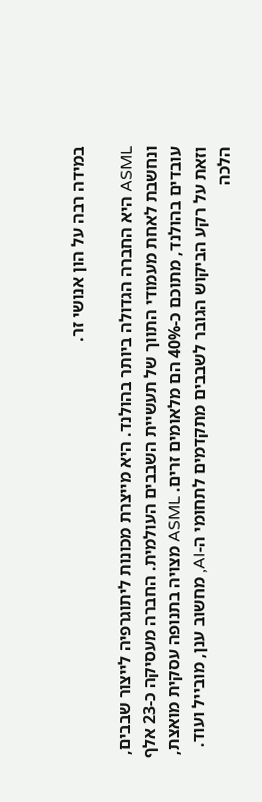במידה רבה על הון אנושי זר.

ASML היא החברה הגדולה ביותר בהולנד. היא מייצרת מכונות ליתוגרפיה לייצור שבבים, ונחשבת לאחת מעמודי התווך של תעשיית השבבים העולמית. החברה מעסיקה כ-23 אלף עובדים בהולנד, מתוכם כ-40% הם מלאומים זרים. ASML מצויה בתנופה עסקית מואצת, וזאת על רקע הביקוש הגובר לשבבים מתקדמים לתחומי ה-AI, מחשוב ענן, מובייל ועוד. הלכה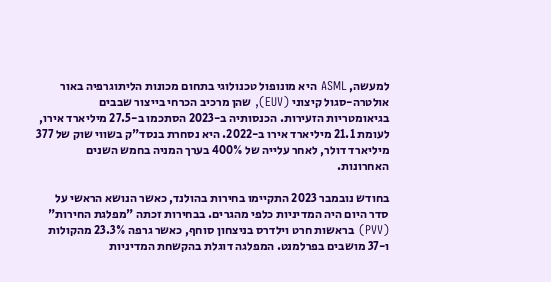למעשה, ASML היא מונופול טכנולוגי בתחום מכונות הליתוגרפיה באור אולטרה-סגול קיצוני (EUV), שהן מרכיב הכרחי בייצור שבבים בגיאומטריות הזעירות. הכנסותיה ב-2023 הסתכמו ב-27.5 מיליארד אירו, לעומת 21.1 מיליארד אירו ב-2022. היא נסחרת בנסד"ק בשווי שוק של 377 מיליארד דולר, לאחר עלייה של 400% בערך המניה בחמש השנים האחרונות.

בחודש נובמבר 2023 התקיימו בחירות בהולנד, כאשר הנושא הראשי על סדר היום היה המדיניות כלפי מהגרים. בבחירות זכתה "מפלגת החירות" (PVV) בראשות חרט וילדרס בניצחון סוחף, כאשר גרפה 23.3% מהקולות ו-37 מושבים בפרלמנט. המפלגה דוגלת בהקשחת המדיניות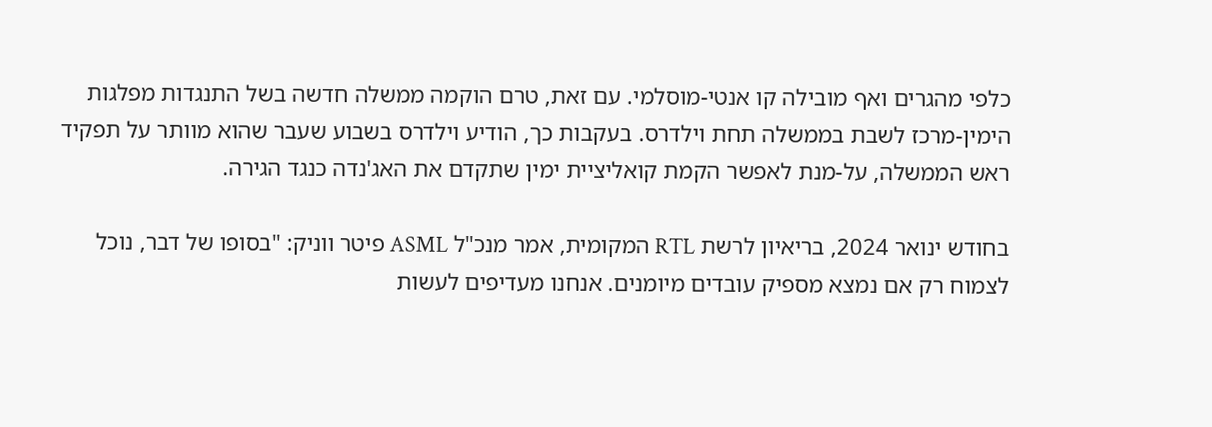כלפי מהגרים ואף מובילה קו אנטי-מוסלמי. עם זאת, טרם הוקמה ממשלה חדשה בשל התנגדות מפלגות הימין-מרכז לשבת בממשלה תחת וילדרס. בעקבות כך, הודיע וילדרס בשבוע שעבר שהוא מוותר על תפקיד ראש הממשלה, על-מנת לאפשר הקמת קואליציית ימין שתקדם את האג'נדה כנגד הגירה.

בחודש ינואר 2024, בריאיון לרשת RTL המקומית, אמר מנכ"ל ASML פיטר ווניק: "בסופו של דבר, נוכל לצמוח רק אם נמצא מספיק עובדים מיומנים. אנחנו מעדיפים לעשות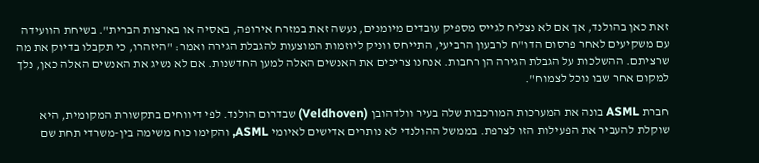זאת כאן בהולנד, אך אם לא נצליח לגייס מספיק עובדים מיומנים, נעשה זאת במזרח אירופה, באסיה או בארצות הברית". בשיחת הוועידה עם משקיעים לאחר פרסום הדו"ח לרבעון הרביעי, התייחס ווניק ליוזמות המוצעות להגבלת הגירה ואמר: "היזהרו, כי תקבלו בדיוק את מה שרציתם. ההשלכות על הגבלת הגירה הן רחבות. אנחנו צריכים את האנשים האלה למען החדשנות. אם לא נשיג את האנשים האלה כאן, נלך למקום אחר שבו נוכל לצמוח".

חברת ASML בונה את המערכות המורכבות שלה בעיר וולדהובן (Veldhoven) שבדרום הולנד. לפי דיווחים בתקשורת המקומית, היא שוקלת להעביר את הפעילות הזו לצרפת. בממשל ההולנדי לא נותרים אדישים לאיומי ASML, והקימו כוח משימה בין-משרדי תחת שם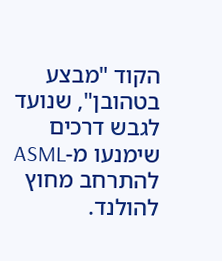הקוד "מבצע בטהובן", שנועד לגבש דרכים שימנעו מ-ASML להתרחב מחוץ להולנד.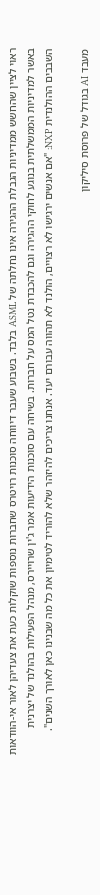ראוי לציין שהחשש ממדיניות הגבלת ההגירה אינו נחלתה של ASML בלבד. בשבוע שעבר דיווחה סוכנות רויטרס שחברות נוספות שוקלות כעת את צעדיהן לאור אי-הוודאות באשר למדיניות הממשלתית בנוגע לחוקי ההגירה וגם להכבדת נטל המס על חברות. בשיחה עם סוכנות הידיעות אמר ג'ין שרויירס, מנהל הפעילות בהולנד של יצרנית השבבים ההולנדית NXP: "אם אנשים ירגישו לא רצויים, הולנד לא תהווה עבורם יעד. אנחנו צריכים להיזהר שלא להוריד לטימיון את כל מה שבנינו כאן לאורך השנים".

מעבד AI בגודל של פרוסת סיליקון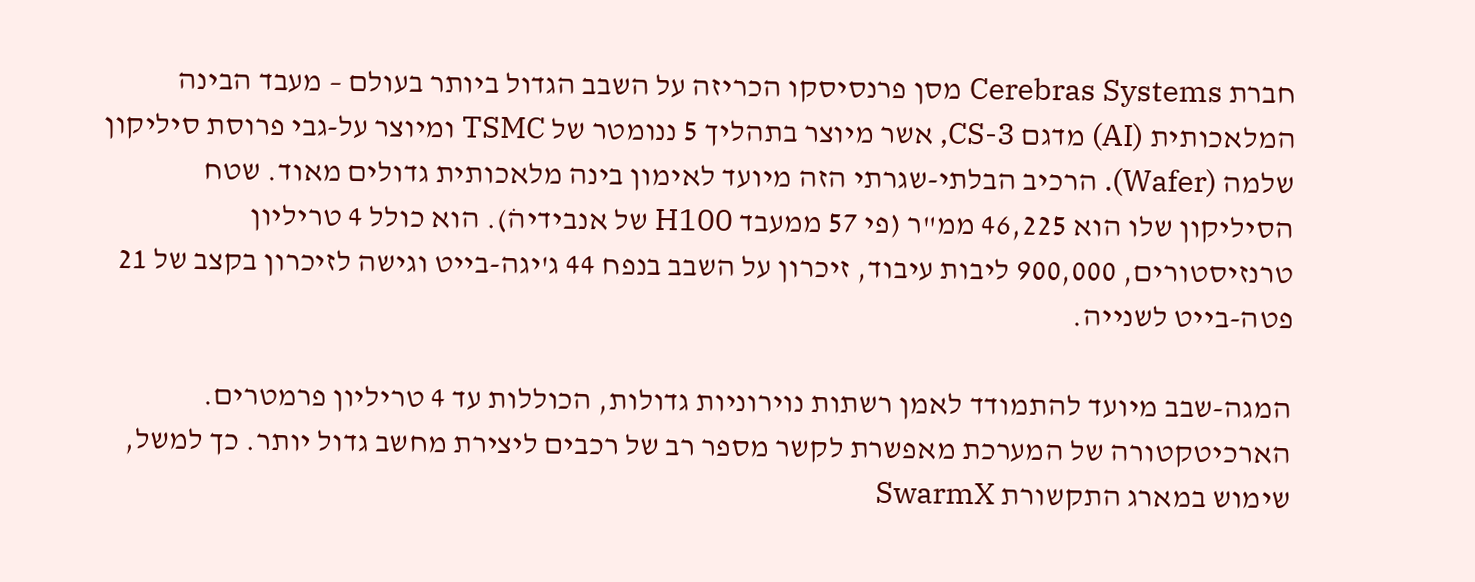חברת Cerebras Systems מסן פרנסיסקו הכריזה על השבב הגדול ביותר בעולם – מעבד הבינה המלאכותית (AI) מדגם CS-3, אשר מיוצר בתהליך 5 ננומטר של TSMC ומיוצר על-גבי פרוסת סיליקון שלמה (Wafer). הרכיב הבלתי-שגרתי הזה מיועד לאימון בינה מלאכותית גדולים מאוד. שטח הסיליקון שלו הוא 46,225 ממ"ר (פי 57 ממעבד H100 של אנבידיהׂ). הוא כולל 4 טריליון טרנזיסטורים, 900,000 ליבות עיבוד, זיכרון על השבב בנפח 44 ג'יגה-בייט וגישה לזיכרון בקצב של 21 פטה-בייט לשנייה.

המגה-שבב מיועד להתמודד לאמן רשתות נוירוניות גדולות, הכוללות עד 4 טריליון פרמטרים. הארכיטקטורה של המערכת מאפשרת לקשר מספר רב של רכבים ליצירת מחשב גדול יותר. כך למשל, שימוש במארג התקשורת SwarmX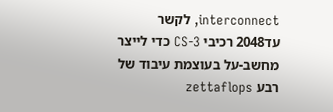interconnect, לקשר עד2048 רכיבי CS-3 כדי לייצר מחשב-על בעוצמת עיבוד של רבע zettaflops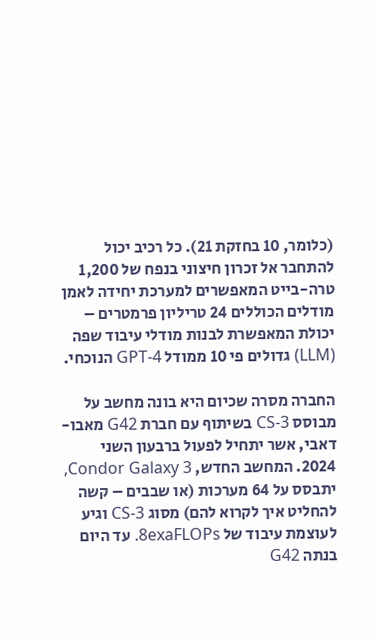(כלומר, 10 בחזקת 21). כל רכיב יכול להתחבר אל זכרון חיצוני בנפח של 1,200 טרה-בייט המאפשרים למערכת יחידה לאמן מודלים הכוללים 24 טריליון פרמטרים – יכולת המאפשרת לבנות מודלי עיבוד שפה (LLM) גדולים פי 10 ממודל GPT-4 הנוכחי.

החברה מסרה שכיום היא בונה מחשב על מבוסס CS-3 בשיתוף עם חברת G42 מאבו-דאבי, אשר יתחיל לפעול ברבעון השני 2024. המחשב החדש, Condor Galaxy 3, יתבסס על 64 מערכות (או שבבים – קשה להחליט איך לקרוא להם) מסוג CS-3 וגיע לעוצמת עיבוד של 8exaFLOPs. עד היום בנתה G42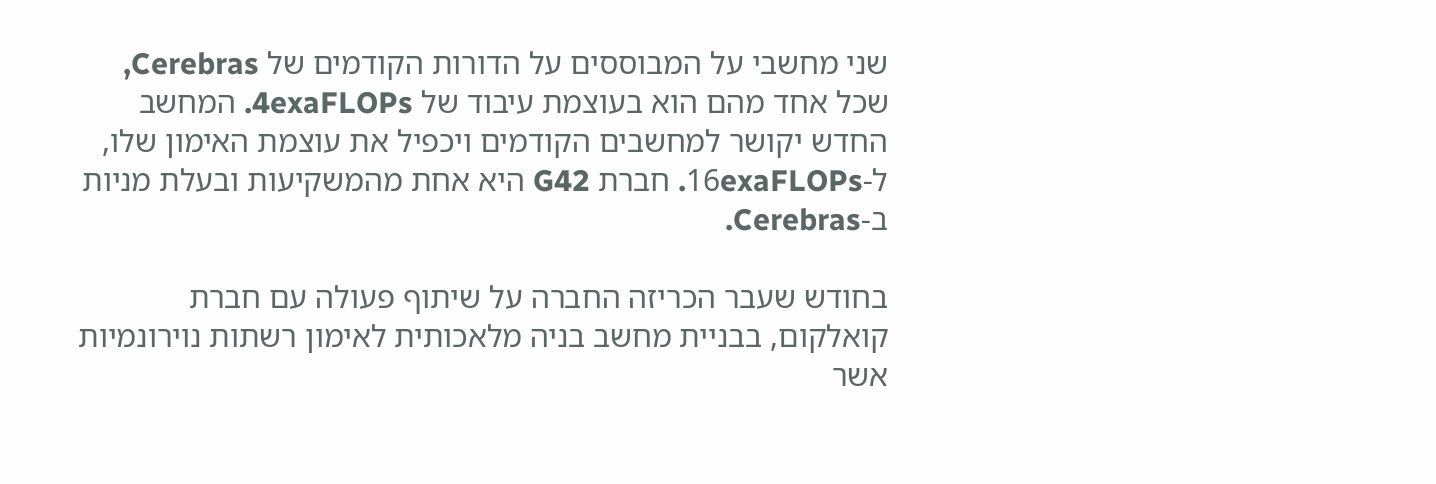שני מחשבי על המבוססים על הדורות הקודמים של Cerebras, שכל אחד מהם הוא בעוצמת עיבוד של 4exaFLOPs. המחשב החדש יקושר למחשבים הקודמים ויכפיל את עוצמת האימון שלו, ל-16exaFLOPs. חברת G42 היא אחת מהמשקיעות ובעלת מניות ב-Cerebras.

בחודש שעבר הכריזה החברה על שיתוף פעולה עם חברת קואלקום, בבניית מחשב בניה מלאכותית לאימון רשתות נוירונמיות אשר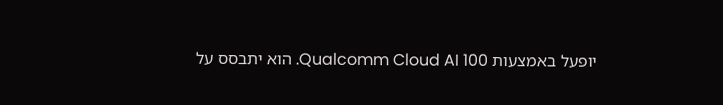יופעל באמצעות Qualcomm Cloud AI 100. הוא יתבסס על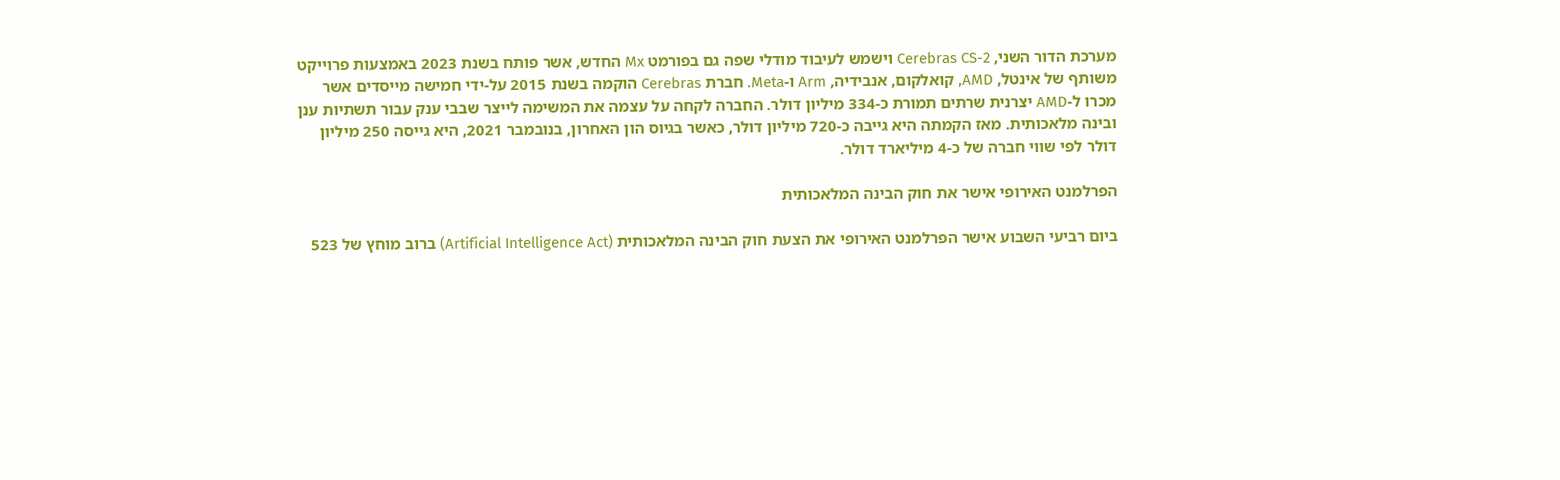מערכת הדור השני, Cerebras CS-2 וישמש לעיבוד מודלי שפה גם בפורמט Mx החדש, אשר פותח בשנת 2023 באמצעות פרוייקט משותף של אינטל, AMD, קואלקום, אנבידיה, Arm ו-Meta. חברת Cerebras הוקמה בשנת 2015 על-ידי חמישה מייסדים אשר מכרו ל-AMD יצרנית שרתים תמורת כ-334 מיליון דולר. החברה לקחה על עצמה את המשימה לייצר שבבי ענק עבור תשתיות ענן ובינה מלאכותית. מאז הקמתה היא גייבה כ-720 מיליון דולר, כאשר בגיוס הון האחרון, בנובמבר 2021, היא גייסה 250 מיליון דולר לפי שווי חברה של כ-4 מיליארד דולר.

הפרלמנט האירופי אישר את חוק הבינה המלאכותית

ביום רביעי השבוע אישר הפרלמנט האירופי את הצעת חוק הבינה המלאכותית (Artificial Intelligence Act) ברוב מוחץ של 523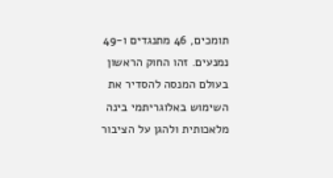תומכים, 46 מתנגדים ו-49 נמנעים. זהו החוק הראשון בעולם המנסה להסדיר את השימוש באלוגריתמי בינה מלאכותית ולהגן על הציבור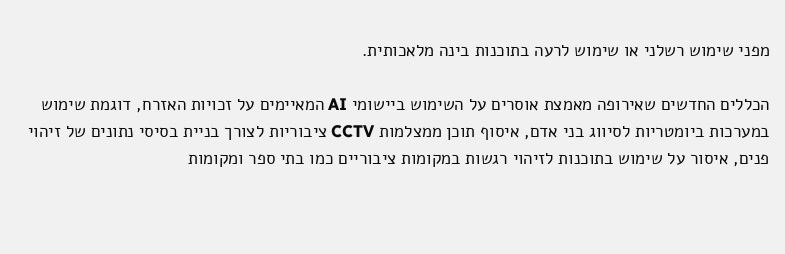מפני שימוש רשלני או שימוש לרעה בתוכנות בינה מלאכותית.

הכללים החדשים שאירופה מאמצת אוסרים על השימוש ביישומי AI המאיימים על זכויות האזרח, דוגמת שימוש במערכות ביומטריות לסיווג בני אדם, איסוף תוכן ממצלמות CCTV ציבוריות לצורך בניית בסיסי נתונים של זיהוי פנים, איסור על שימוש בתוכנות לזיהוי רגשות במקומות ציבוריים כמו בתי ספר ומקומות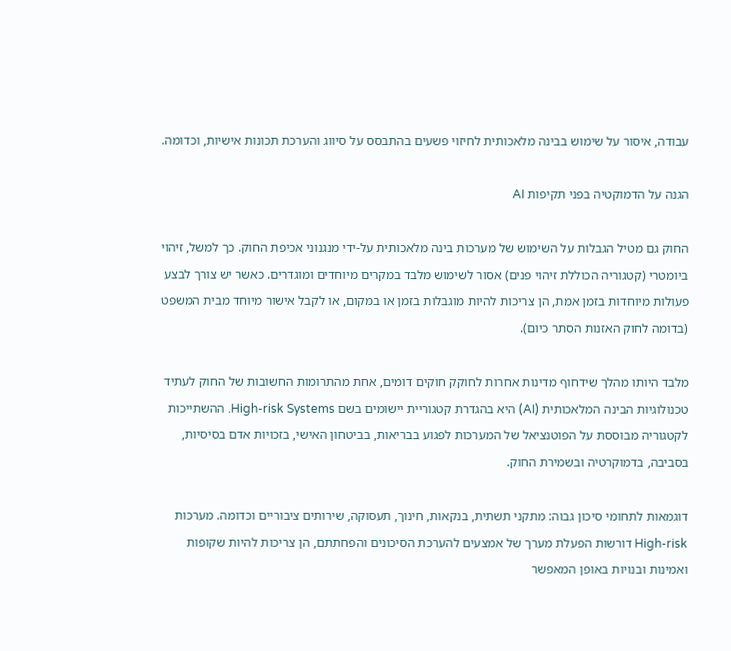עבודה, איסור על שימוש בבינה מלאכותית לחיזוי פשעים בהתבסס על סיווג והערכת תכונות אישיות, וכדומה.

הגנה על הדמוקטיה בפני תקיפות AI

החוק גם מטיל הגבלות על השימוש של מערכות בינה מלאכותית על-ידי מנגנוני אכיפת החוק. כך למשל, זיהוי ביומטרי (קטגוריה הכוללת זיהוי פנים) אסור לשימוש מלבד במקרים מיוחדים ומוגדרים. כאשר יש צורך לבצע פעולות מיוחדות בזמן אמת, הן צריכות להיות מוגבלות בזמן או במקום, או לקבל אישור מיוחד מבית המשפט (בדומה לחוק האזנות הסתר כיום).

מלבד היותו מהלך שידחוף מדינות אחרות לחוקק חוקים דומים, אחת מהתרומות החשובות של החוק לעתיד טכנולוגיות הבינה המלאכותית (AI) היא בהגדרת קטגוריית יישומים בשם High-risk Systems. ההשתייכות לקטגוריה מבוססת על הפוטנציאל של המערכות לפגוע בבריאות, בביטחון האישי, בזכויות אדם בסיסיות, בסביבה, בדמוקרטיה ובשמירת החוק.

דוגמאות לתחומי סיכון גבוה: מתקני תשתית, בנקאות, חינוך, תעסוקה, שירותים ציבוריים וכדומה. מערכות High-risk דורשות הפעלת מערך של אמצעים להערכת הסיכונים והפחתתם, הן צריכות להיות שקופות ואמינות ובנויות באופן המאפשר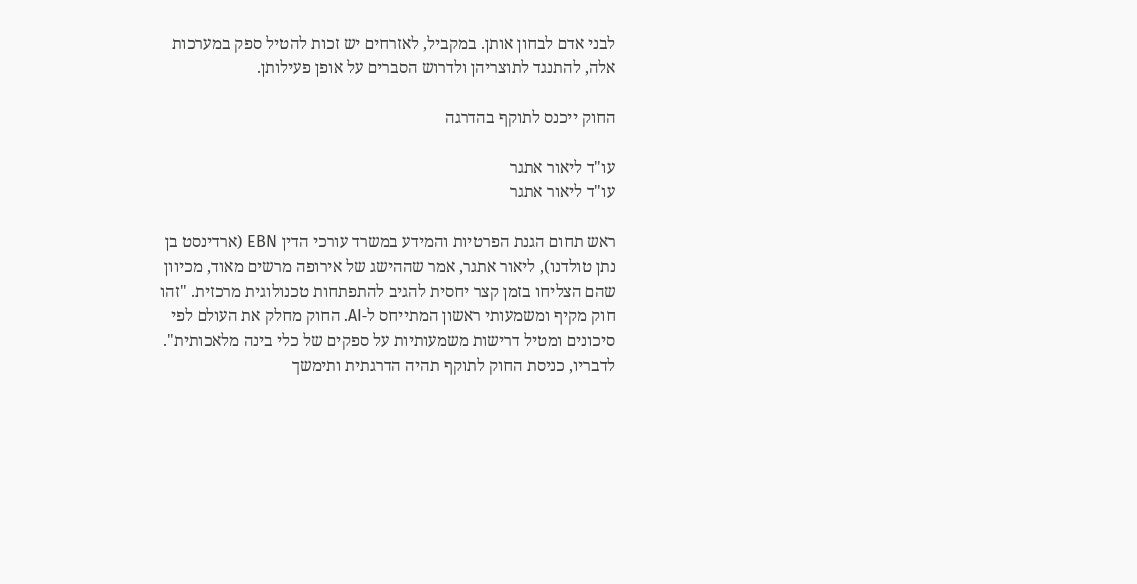לבני אדם לבחון אותן. במקביל, לאזרחים יש זכות להטיל ספק במערכות אלה, להתנגד לתוצריהן ולדרוש הסברים על אופן פעילותן.

החוק ייכנס לתוקף בהדרגה

עו"ד ליאור אתגר
עו"ד ליאור אתגר

ראש תחום הגנת הפרטיות והמידע במשרד עורכי הדין EBN (ארדינסט בן נתן טולדנו), ליאור אתגר, אמר שההישג של אירופה מרשים מאוד, מכיוון שהם הצליחו בזמן קצר יחסית להגיב להתפתחות טכנולוגית מרכזית. "זהו חוק מקיף ומשמעותי ראשון המתייחס ל-AI. החוק מחלק את העולם לפי סיכונים ומטיל דרישות משמעותיות על ספקים של כלי בינה מלאכותית". לדבריו, כניסת החוק לתוקף תהיה הדרגתית ותימשך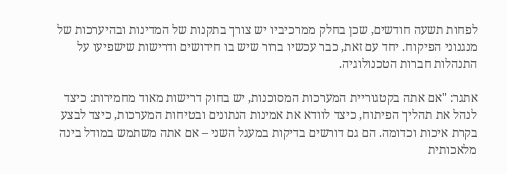לפחות תשעה חודשים, שכן בחלק ממרכיביו יש צורך בתקנות של המדינות ובהיערכות של מנגנוני הפיקוח. יחד עם זאת, כבר עכשיו ברור שיש בו חידושים ודרישות שישפיעו על התנהלות חברות הטכנולוגיה.

אתגר: "אם אתה בקטגוריית המערכות המסוכנות, יש בחוק דרישות מאוד מחמירות: כיצד לנהל את תהליך הפיתוח, כיצד לוודא את אמינות הנתונים ובטיחות המערכות, כיצד לבצע בקרת איכות וכדומה. הם גם דורשים בדיקות במעגל השני – אם אתה משתמש במודל בינה מלאכותית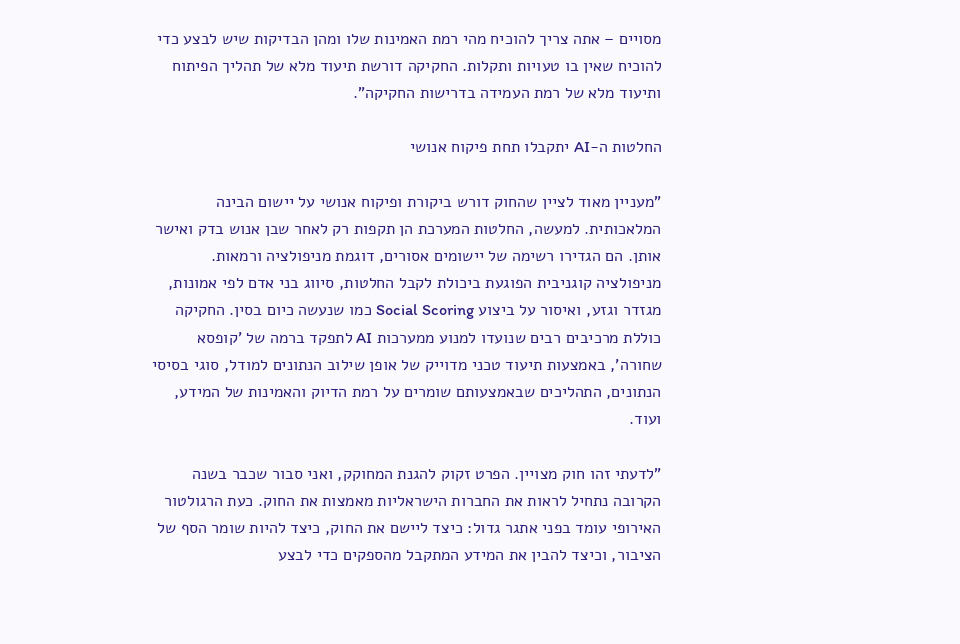מסויים – אתה צריך להוכיח מהי רמת האמינות שלו ומהן הבדיקות שיש לבצע כדי להוכיח שאין בו טעויות ותקלות. החקיקה דורשת תיעוד מלא של תהליך הפיתוח ותיעוד מלא של רמת העמידה בדרישות החקיקה".

החלטות ה-AI יתקבלו תחת פיקוח אנושי

"מעניין מאוד לציין שהחוק דורש ביקורת ופיקוח אנושי על יישום הבינה המלאכותית. למעשה, החלטות המערכת הן תקפות רק לאחר שבן אנוש בדק ואישר אותן. הם הגדירו רשימה של יישומים אסורים, דוגמת מניפולציה ורמאות. מניפולציה קוגניבית הפוגעת ביכולת לקבל החלטות, סיווג בני אדם לפי אמונות, מגזדר וגזע, ואיסור על ביצוע Social Scoring כמו שנעשה כיום בסין. החקיקה כוללת מרכיבים רבים שנועדו למנוע ממערכות AI לתפקד ברמה של 'קופסא שחורה', באמצעות תיעוד טכני מדוייק של אופן שילוב הנתונים למודל, סוגי בסיסי הנתונים, התהליכים שבאמצעותם שומרים על רמת הדיוק והאמינות של המידע, ועוד.

"לדעתי זהו חוק מצויין. הפרט זקוק להגנת המחוקק, ואני סבור שכבר בשנה הקרובה נתחיל לראות את החברות הישראליות מאמצות את החוק. כעת הרגולטור האירופי עומד בפני אתגר גדול: כיצד ליישם את החוק, כיצד להיות שומר הסף של הציבור, וכיצד להבין את המידע המתקבל מהספקים כדי לבצע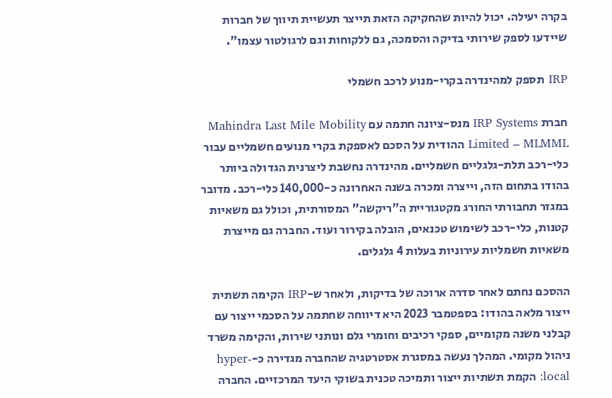בקרה יעילה. יכול להיות שהחקיקה הזאת תייצר תעשיית תיווך של חברות שיידעו לספק שירותי בדיקה והסמכה, גם ללקוחות וגם לרגולטור עצמו".

IRP תספק למהינדרה בקרי-מנוע לרכב חשמלי

חברת IRP Systems מנס-ציונה חתמה עם Mahindra Last Mile Mobility Limited – MLMML ההודית על הסכם לאספקת בקרי מנועים חשמליים עבור כלי-רכב תלת-גלגליים חשמליים. מהינדרה נחשבת ליצרנית הגדולה ביותר בהודו בתחום הזה, וייצרה ומכרה בשנה האחרונה כ-140,000 כלי-רכב. מדובר במגזר תחבורתי החורג מקטגוריית ה"ריקשה" המסורתית, וכולל גם משאיות קטנות, כלי-רכב לשימוש טכנאים, הובלה בקירור ועוד. החברה גם מייצרת משאיות חשמליות עירוניות בעלות 4 גלגלים.

ההסכם נחתם לאחר סדרה ארוכה של בדיקות, ולאחר ש-IRP הקימה תשתית ייצור מלאה בהודו: בספטמבר 2023 היא דיווחה שחתמה על הסכמי ייצור עם קבלני משנה מקומיים, ספקי רכיבים וחומרי גלם ונותני שירות, והקימה משרד ניהול מקומי. המהלך נעשה במסגרת אסטרטגיה שהחברה מגדירה כ-hyper-local: הקמת תשתיות ייצור ותמיכה טכנית בשוקי היעד המרכזיים. החברה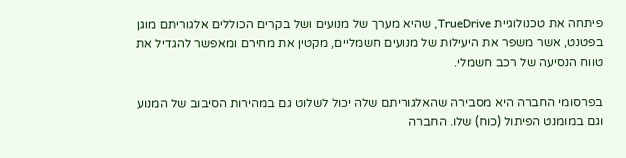פיתחה את טכנולוגיית TrueDrive, שהיא מערך של מנועים ושל בקרים הכוללים אלגוריתם מוגן בפטנט, אשר משפר את היעילות של מנועים חשמליים, מקטין את מחירם ומאפשר להגדיל את טווח הנסיעה של רכב חשמלי.

בפרסומי החברה היא מסבירה שהאלגוריתם שלה יכול לשלוט גם במהירות הסיבוב של המנוע וגם במומנט הפיתול (כוח) שלו. החברה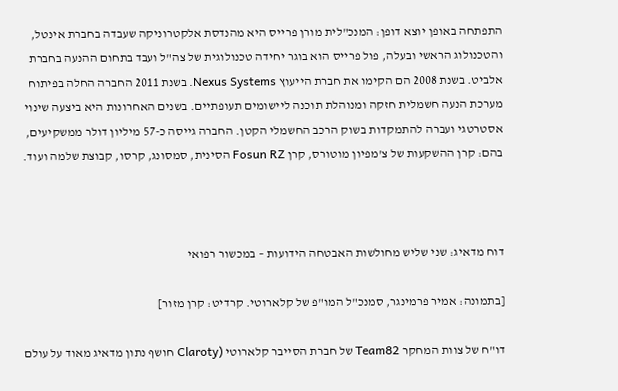התפתחה באופן יוצא דופן: המנכ"לית מורן פרייס היא מהנדסת אלקטרוניקה שעבדה בחברת אינטל, והטכנולוג הראשי ובעלה, פול פרייס הוא בוגר יחידה טכנולוגית של צה"ל ועבד בתחום ההנעה בחברת אלביט. בשנת 2008 הם הקימו את חברת הייעוץ Nexus Systems. בשנת 2011 החברה החלה בפיתוח מערכת הנעה חשמלית חזקה ומנוהלת תוכנה ליישומים תעופתיים. בשנים האחרונות היא ביצעה שינוי אסטרטגי ועברה להתמקדות בשוק הרכב החשמלי הקטן. החברה גייסה כ-57 מיליון דולר ממשקיעים, בהם: קרן ההשקעות של צ'מפיון מוטורס, קרן Fosun RZ הסינית, סמסונג, קרסו, קבוצת שלמה ועוד.



דוח מדאיג: שני שליש מחולשות האבטחה הידועות – במכשור רפואי

[בתמונה: אמיר פרמינגר, סמנכ"ל המו"פ של קלארוטי. קרדיט: קרן מזור]

דו"ח של צוות המחקר Team82 של חברת הסייבר קלארוטי (Claroty חושף נתון מדאיג מאוד על עולם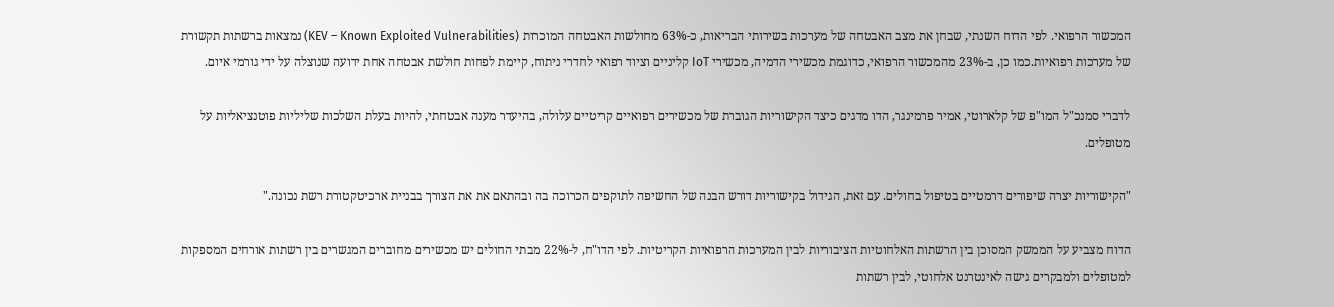המכשור הרפואי. לפי הדוח השנתי, שבחן את מצב האבטחה של מערכות בשירותי הבריאות, כ-63% מחולשות האבטחה המוכרות (KEV – Known Exploited Vulnerabilities) נמצאות ברשתות תקשורת של מערכות רפואיות.כמו כן, ב-23% מהמכשור הרפואי, כדוגמת מכשירי הדמיה, מכשירי IoT קליניים וציוד רפואי לחדרי ניתוח, קיימת לפחות חולשת אבטחה אחת ידועה שנוצלה על ידי גורמי איום.

לדברי סמנכ"ל המו"פ של קלארוטי, אמיר פרמינגר, הדו מדגים כיצד הקישוריות הגוברת של מכשירים רפואיים קריטיים עלולה, בהיעדר מענה אבטחתי, להיות בעלת השלכות שליליות פוטנציאליות על מטופלים.

"הקישוריות יצרה שיפורים דרמטיים בטיפול בחולים. עם זאת, הגידול בקישוריות דורש הבנה של החשיפה לתוקפים הכרוכה בה ובהתאם את את הצורך בבניית ארכיטקטורת רשת נכונה."

הדוח מצביע על הממשק המסוכן בין הרשתות האלחוטיות הציבוריות לבין המערכות הרפואיות הקריטיות. לפי הדו"ח, ל-22% מבתי החולים יש מכשירים מחוברים המגשרים בין רשתות אורחים המספקות למטופלים ולמבקרים גישה לאינטרנט אלחוטי, לבין רשתות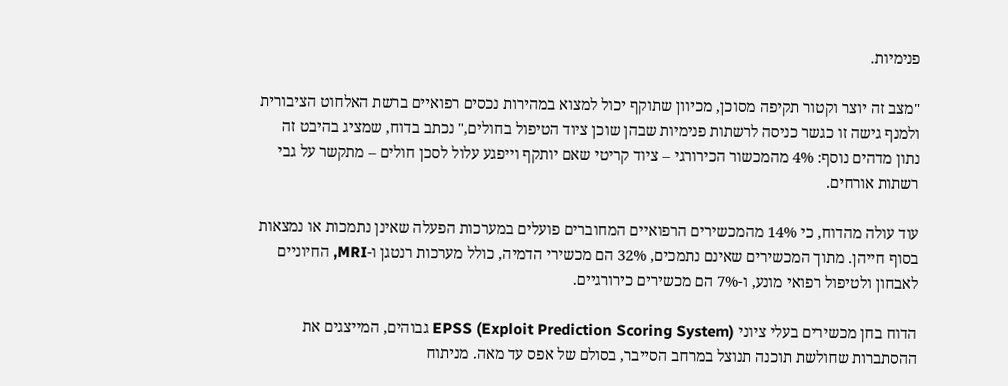פנימיות.

"מצב זה יוצר וקטור תקיפה מסוכן, מכיוון שתוקף יכול למצוא במהירות נכסים רפואיים ברשת האלחוט הציבורית ולמנף גישה זו כגשר כניסה לרשתות פנימיות שבהן שוכן ציוד הטיפול בחולים," נכתב בדוח, שמציג בהיבט זה נתון מדהים נוסף: 4% מהמכשור הכירורגי – ציוד קריטי שאם יותקף וייפגע עלול לסכן חולים – מתקשר על גבי רשתות אורחים.

עוד עולה מהדוח, כי 14% מהמכשירים הרפואיים המחוברים פועלים במערכות הפעלה שאינן נתמכות או נמצאות בסוף חייהן. מתוך המכשירים שאינם נתמכים, 32% הם מכשירי הדמיה, כולל מערכות רנטגן ו-MRI, החיוניים לאבחון ולטיפול רפואי מונע, ו-7% הם מכשירים כירורגיים.

הדוח בחן מכשירים בעלי ציוני EPSS (Exploit Prediction Scoring System) גבוהים, המייצגים את ההסתברות שחולשת תוכנה תנוצל במרחב הסייבר, בסולם של אפס עד מאה. מניתוח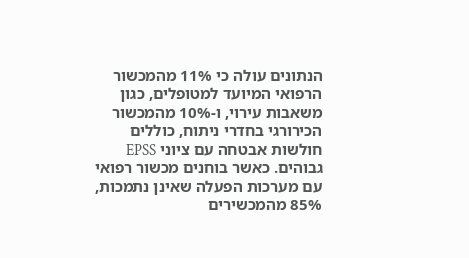הנתונים עולה כי 11% מהמכשור הרפואי המיועד למטופלים, כגון משאבות עירוי, ו-10% מהמכשור הכירורגי בחדרי ניתוח, כוללים חולשות אבטחה עם ציוני EPSS גבוהים. כאשר בוחנים מכשור רפואי עם מערכות הפעלה שאינן נתמכות, 85% מהמכשירים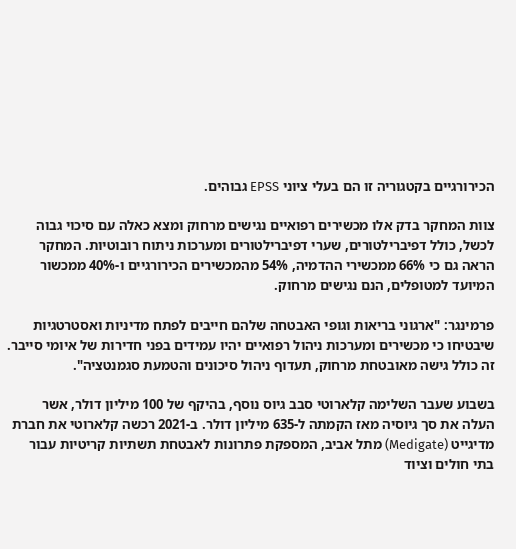הכירורגיים בקטגוריה זו הם בעלי ציוני EPSS גבוהים.

צוות המחקר בדק אלו מכשירים רפואיים נגישים מרחוק ומצא כאלה עם סיכוי גבוה לכשל, כולל דפיברילטורים, שערי דפיברילטורים ומערכות ניתוח רובוטיות. המחקר הראה גם כי 66% ממכשירי ההדמיה, 54% מהמכשירים הכירורגיים ו-40% ממכשור המיועד למטופלים, הנם נגישים מרחוק.

פרמינגר: "ארגוני בריאות וגופי האבטחה שלהם חייבים לפתח מדיניות ואסטרטגיות שיבטיחו כי מכשירים ומערכות ניהול רפואיים יהיו עמידים בפני חדירות של איומי סייבר. זה כולל גישה מאובטחת מרחוק, תעדוף ניהול סיכונים והטמעת סגמנטציה".

בשבוע שעבר השלימה קלארוטי סבב גיוס נוסף, בהיקף של 100 מיליון דולר, אשר העלה את סך גיוסיה מאז הקמתה ל-635 מיליון דולר. ב-2021 רכשה קלארוטי את חברת מדיגייט (Medigate) מתל אביב, המספקת פתרונות לאבטחת תשתיות קריטיות עבור בתי חולים וציוד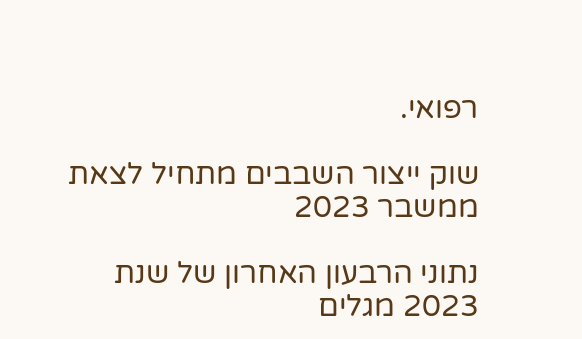רפואי.

שוק ייצור השבבים מתחיל לצאת ממשבר 2023

נתוני הרבעון האחרון של שנת 2023 מגלים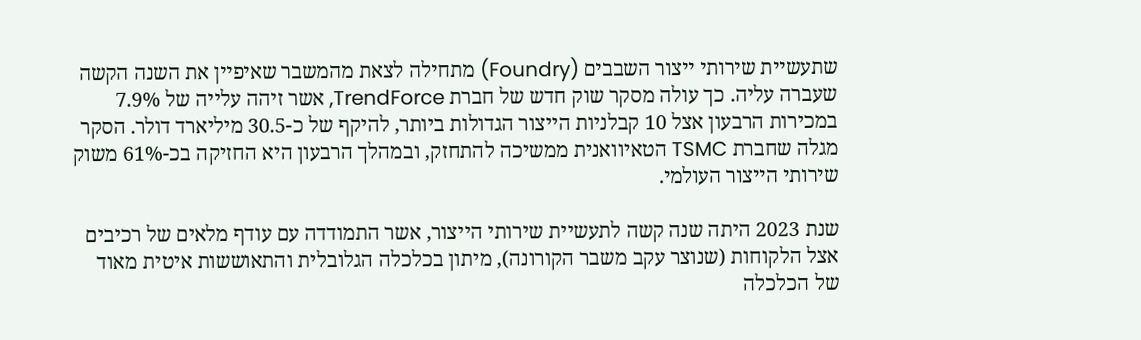שתעשיית שירותי ייצור השבבים (Foundry) מתחילה לצאת מהמשבר שאיפיין את השנה הקשה שעברה עליה. כך עולה מסקר שוק חדש של חברת TrendForce, אשר זיהה עלייה של 7.9% במכירות הרבעון אצל 10 קבלניות הייצור הגדולות ביותר, להיקף של כ-30.5 מיליארד דולר. הסקר מגלה שחברת TSMC הטאיוואנית ממשיכה להתחזק, ובמהלך הרבעון היא החזיקה בכ-61% משוק שירותי הייצור העולמי.

שנת 2023 היתה שנה קשה לתעשיית שירותי הייצור, אשר התמודדה עם עודף מלאים של רכיבים אצל הלקוחות (שנוצר עקב משבר הקורונה), מיתון בכלכלה הגלובלית והתאוששות איטית מאוד של הכלכלה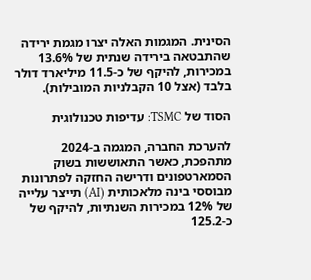הסינית. המגמות האלה יצרו מגמת ירידה שהתבטאה בירידה שנתית של 13.6% במכירות, להיקף של כ-11.5 מיליארד דולר בלבד (אצל 10 הקבלניות המובילות).

הסוד של TSMC: עדיפות טכנולוגית

להערכת החברה, המגמה ב-2024 מתהפכת, כאשר התאוששות בשוק הסמארטפונים ודרישה החזקה לפתרונות מבוססי בינה מלאכותית (AI) תייצר עלייה של 12% במכירות השנתיות, להיקף של כ-125.2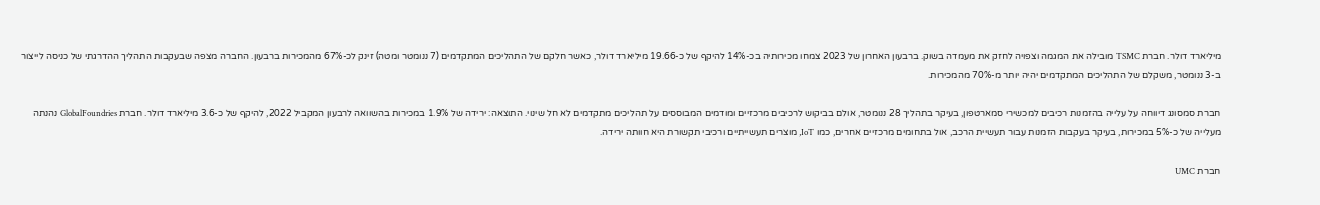מיליארד דולר. חברת TSMC מובילה את המגמה וצפויה לחזק את מעמדה בשוק. ברבעון האחרון של 2023 צמחו מכירותיה בכ-14% להיקף של כ-19.66 מיליארד דולר, כאשר חלקם של התהליכים המתקדמים (7 ננומטר ומטה) זינק לכ-67% מהמכירות ברבעון. החברה מצפה שבעקבות התהליך ההדרגתי של כניסה לייצור ב-3 ננומטר, משקלם של התהליכים המתקדמים יהיה יותר מ-70% מהמכירות.

חברת סמסונג דיווחה על עלייה בהזמנות רכיבים למכשירי סמארטפון, בעיקר בתהליך 28 ננומטר, אולם בביקוש לרכיבים מרכזיים ומודמים המבוססים על תהליכים מתקדמים לא חל שינוי. התוצאה: ירידה של 1.9% במכירות בהשוואה לרבעון המקביל 2022, להיקף של כ-3.6 מיליארד דולר. חברת GlobalFoundries נהנתה מעלייה של כ-5% במכירות, בעיקר בעקבות הזמנות עבור תעשיית הרכב, אול בתחומים מרכזיים אחרים, כמו IoT, מוצרים תעשייתיים ורכיבי תקשורת היא חוותה ירידה.

חברת UMC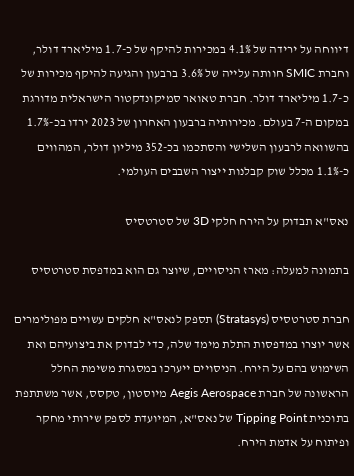דיווחה על ירידה של 4.1% במכירות להיקף של כ-1.7 מיליארד דולר, וחברת SMIC חוותה עלייה של 3.6% ברבעון והגיעה להיקף מכירות של כ-1.7 מיליארד דולר. חברת טאואר סמיקונדקטור הישראלית מדורגת במקום ה-7 בעולם. מכירותיה ברבעון האחרון של 2023 ירדו בכ-1.7% בהשוואה לרבעון השלישי והסתכמו בכ-352 מיליון דולר, המהווים כ-1.1% מכלל שוק קבלנות ייצור השבבים העולמי.

נאס"א תבדוק על הירח חלקי 3D של סטרטסיס

בתמונה למעלה: מארז הניסויים, שיוצר גם הוא במדפסת סטרטסיס

חברת סטרטסיס (Stratasys) תספק לנאס"א חלקים עשויים מפולימרים אשר יוצרו במדפסות התלת מימד שלה, כדי לבדוק את ביצועיהם ואת השימוש בהם על הירח. הניסויים ייערכו במסגרת משימת החלל הראשונה של חברת Aegis Aerospace מיוסטון, טקסס, אשר משתתפת בתוכנית Tipping Point של נאס"א, המיועדת לספק שירותי מחקר ופיתוח על אדמת הירח.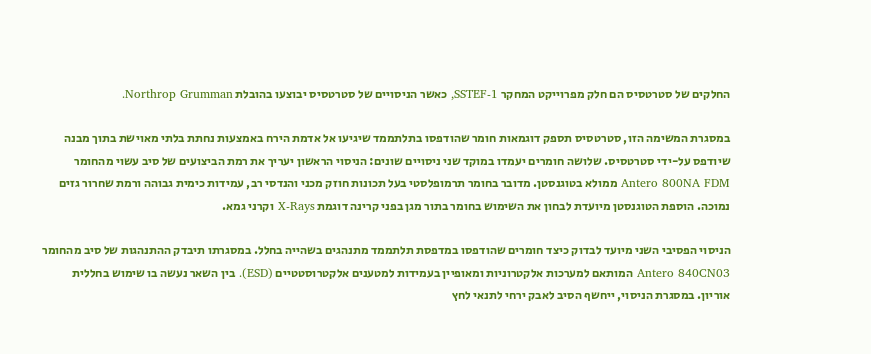החלקים של סטרטסיס הם חלק מפרוייקט המחקר SSTEF-1, כאשר הניסויים של סטרטסיס יבוצעו בהובלת Northrop Grumman.

במסגרת המשימה הזו, סטרטסיס תספק דוגמאות חומר שהודפסו בתלתממד שיגיעו אל אדמת הירח באמצעות נחתת בלתי מאוישת בתוך מבנה שיודפס על-ידי סטרטסיס. שלושה חומרים יעמדו במוקד שני ניסויים שונים: הניסוי הראשון יעריך את רמת הביצועים של סיב עשוי מהחומר Antero 800NA FDM ממולא בטוגנסטן. מדובר בחומר תרמופלסטי בעל תכונות חוזק מכני והנדסי רב, עמידות כימית גבוהה ורמת שחרור גזים נמוכה. הוספת הטוגנסטן מיועדת לבחון את השימוש בחומר בתור מגן בפני קרינה דוגמת X-Rays וקרני גמא.

הניסוי הפסיבי השני מיועד לבדוק כיצד חומרים שהודפסו במדפסת תלתממד מתנהגים בשהייה בחלל. במסגרתו תיבדק ההתנהגות של סיב מהחומר Antero 840CN03 המותאם למערכות אלקטרוניות ומאופיין בעמידות למטענים אלקטרוסטטיים (ESD). בין השאר נעשה בו שימוש בחללית אוריון. במסגרת הניסוי, ייחשף הסיב לאבק ירחי לתנאי לחץ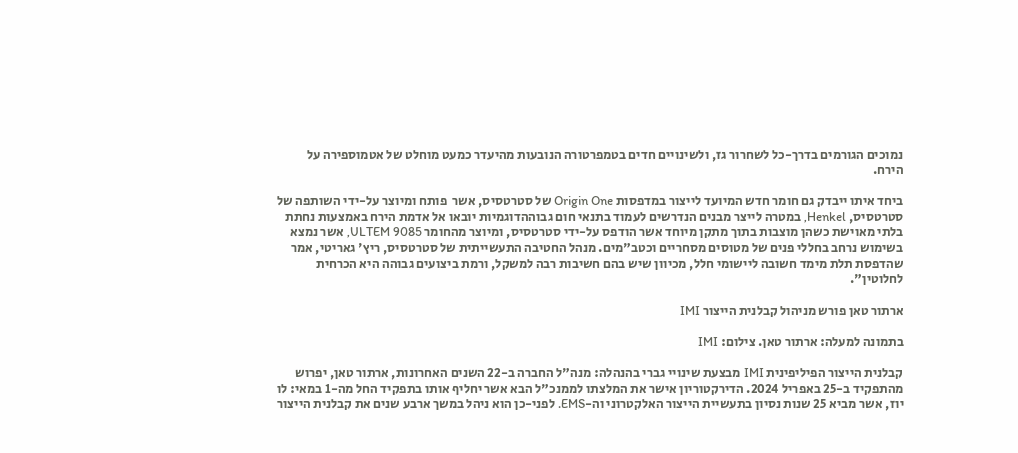נמוכים הגורמים בדרך-כל לשחרור גז, ולשינויים חדים בטמפרטורה הנובעות מהיעדר כמעט מוחלט של אטמוספירה על הירח.

ביחד איתו ייבדק גם חומר חדש המיועד לייצור במדפסות Origin One של סטרטסיס, אשר  פותח ומיוצר על-ידי השותפה של סטרטסיס, Henkel, במטרה לייצר מבנים הנדרשים לעמוד בתנאי חום גבוההדוגמיות יובאו אל אדמת הירח באמצעות נחתת בלתי מאוישת כשהן מוצבות בתוך מתקן מיוחד אשר הודפס על-ידי סטרטסיס, ומיוצר מהחומר ULTEM 9085, אשר נמצא בשימוש נרחב בחללי פנים של מטוסים מסחריים וכטב"מים. מנהל החטיבה התעשייתית של סטרטסיס, ריץ' גאריטי, אמר שהדפסת תלת מימד חשובה ליישומי חלל, מכיוון שיש בהם חשיבות רבה למשקל, ורמת ביצועים גבוהה היא הכרחית לחלוטין".

ארתור טאן פורש מניהול קבלנית הייצור IMI

בתמונה למעלה: ארתור טאן. צילום: IMI

קבלנית הייצור הפיליפינית IMI מבצעת שינויי גברי בהנהלה: מנה"ל החברה ב-22 השנים האחרונות, ארתור טאן, יפרוש מהתפקיד ב-25 באפריל 2024. הדירקטוריון אישר את המלצתו לממנכ"ל הבא אשר יחליף אותו בתפקיד החל מה-1 במאי: לו יוז, אשר מביא 25 שנות נסיון בתעשיית הייצור האלקטרוני וה-EMS. לפני-כן הוא ניהל במשך ארבע שנים את קבלנית הייצור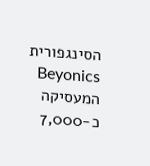הסינגפורית Beyonics המעסיקה כ-7,000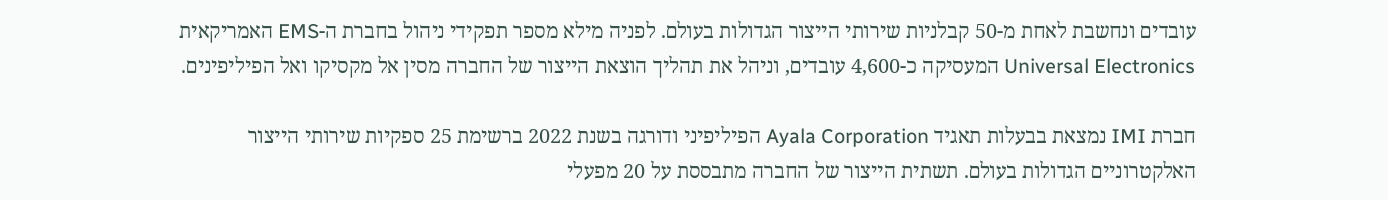עובדים ונחשבת לאחת מ-50 קבלניות שירותי הייצור הגדולות בעולם. לפניה מילא מספר תפקידי ניהול בחברת ה-EMS האמריקאית Universal Electronics המעסיקה כ-4,600 עובדים, וניהל את תהליך הוצאת הייצור של החברה מסין אל מקסיקו ואל הפיליפינים.

חברת IMI נמצאת בבעלות תאגיד Ayala Corporation הפיליפיני ודורגה בשנת 2022 ברשימת 25 ספקיות שירותי הייצור האלקטרוניים הגדולות בעולם. תשתית הייצור של החברה מתבססת על 20 מפעלי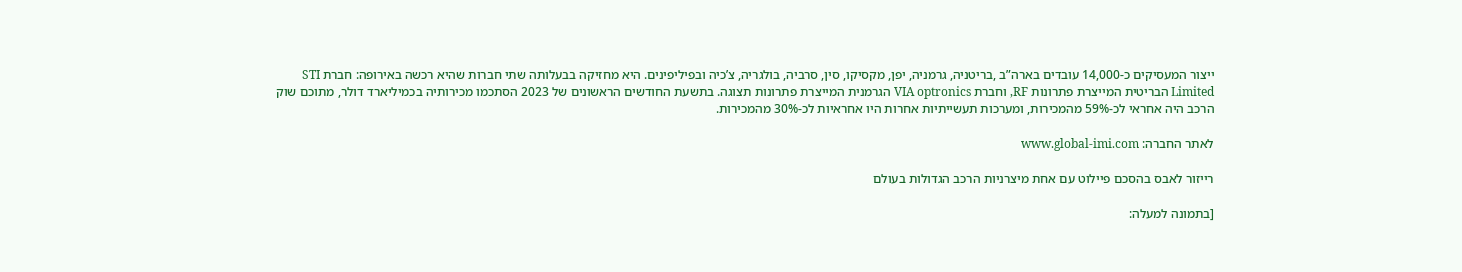ייצור המעסיקים כ-14,000 עובדים בארה”ב ,בריטניה, גרמניה, יפן, מקסיקו, סין, סרביה, בולגריה, צ’כיה ובפיליפינים. היא מחזיקה בבעלותה שתי חברות שהיא רכשה באירופה: חברת STI Limited הבריטית המייצרת פתרונות RF, וחברת VIA optronics הגרמנית המייצרת פתרונות תצוגה. בתשעת החודשים הראשונים של 2023 הסתכמו מכירותיה בכמיליארד דולר, מתוכם שוק הרכב היה אחראי לכ-59% מהמכירות, ומערכות תעשייתיות אחרות היו אחראיות לכ-30% מהמכירות.

לאתר החברה: www.global-imi.com

רייזור לאבס בהסכם פיילוט עם אחת מיצרניות הרכב הגדולות בעולם

[בתמונה למעלה: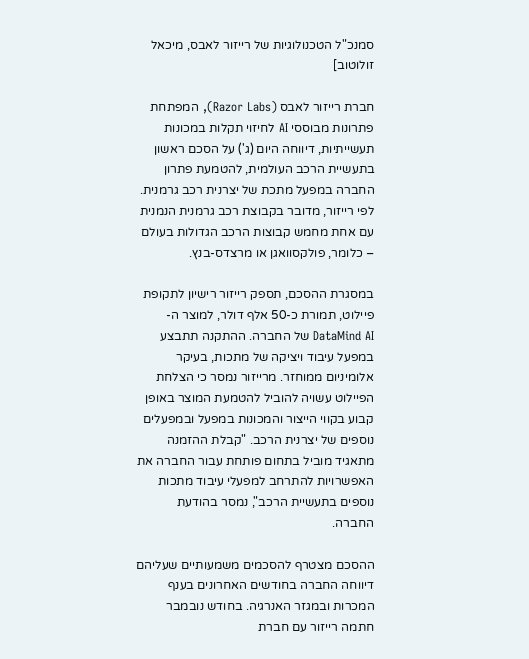סמנכ"ל הטכנולוגיות של רייזור לאבס, מיכאל זולוטוב]

חברת רייזור לאבס (Razor Labs), המפתחת פתרונות מבוססי AI לחיזוי תקלות במכונות תעשייתיות, דיווחה היום (ג') על הסכם ראשון בתעשיית הרכב העולמית, להטמעת פתרון החברה במפעל מתכת של יצרנית רכב גרמנית. לפי רייזור, מדובר בקבוצת רכב גרמנית הנמנית עם אחת מחמש קבוצות הרכב הגדולות בעולם – כלומר, פולקסוואגן או מרצדס-בנץ.

במסגרת ההסכם, תספק רייזור רישיון לתקופת פיילוט, תמורת כ-50 אלף דולר, למוצר ה-DataMind AI של החברה. ההתקנה תתבצע במפעל עיבוד ויציקה של מתכות, בעיקר אלומיניום ממוחזר. מרייזור נמסר כי הצלחת הפיילוט עשויה להוביל להטמעת המוצר באופן קבוע בקווי הייצור והמכונות במפעל ובמפעלים נוספים של יצרנית הרכב. "קבלת ההזמנה מתאגיד מוביל בתחום פותחת עבור החברה את האפשרויות להתרחב למפעלי עיבוד מתכות נוספים בתעשיית הרכב", נמסר בהודעת החברה.

ההסכם מצטרף להסכמים משמעותיים שעליהם דיווחה החברה בחודשים האחרונים בענף המכרות ובמגזר האנרגיה. בחודש נובמבר חתמה רייזור עם חברת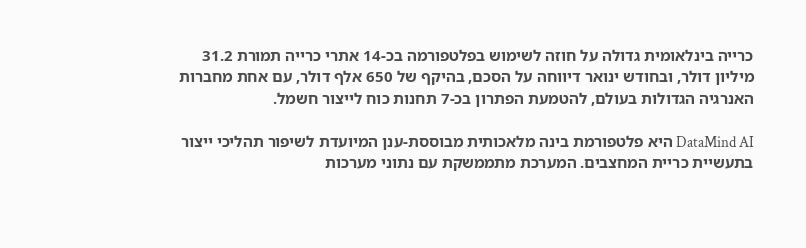כרייה בינלאומית גדולה על חוזה לשימוש בפלטפורמה בכ-14 אתרי כרייה תמורת 31.2 מיליון דולר, ובחודש ינואר דיווחה על הסכם, בהיקף של 650 אלף דולר, עם אחת מחברות האנרגיה הגדולות בעולם, להטמעת הפתרון בכ-7 תחנות כוח לייצור חשמל.

DataMind AI היא פלטפורמת בינה מלאכותית מבוססת-ענן המיועדת לשיפור תהליכי ייצור בתעשיית כריית המחצבים. המערכת מתממשקת עם נתוני מערכות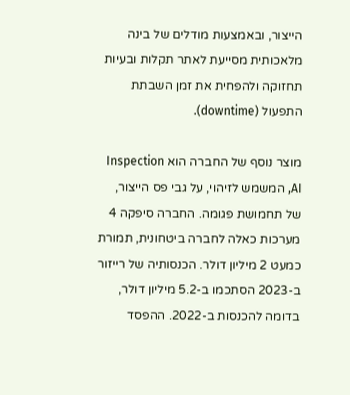הייצור, ובאמצעות מודלים של בינה מלאכותית מסייעת לאתר תקלות ובעיות תחזוקה ולהפחית את זמן השבתת התפעול (downtime).

מוצר נוסף של החברה הוא Inspection AI, המשמש לזיהוי, על גבי פס הייצור, של תחמושת פגומה. החברה סיפקה 4 מערכות כאלה לחברה ביטחונית, תמורת כמעט 2 מיליון דולר. הכנסותיה של רייזור ב-2023 הסתכמו ב-5.2 מיליון דולר, בדומה להכנסות ב-2022. ההפסד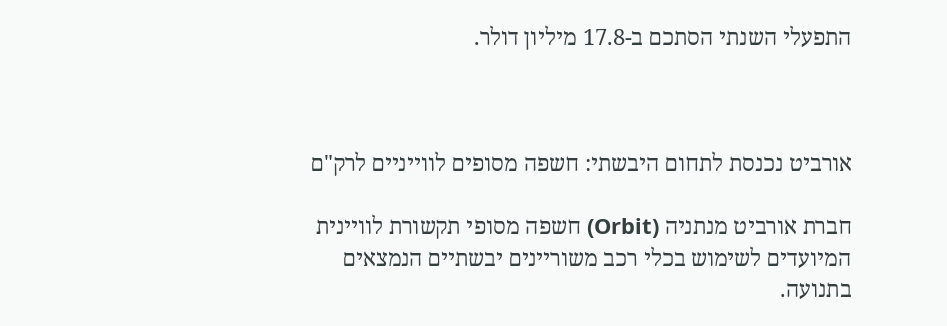התפעלי השנתי הסתכם ב-17.8 מיליון דולר.



אורביט נכנסת לתחום היבשתי: חשפה מסופים לווייניים לרק"ם

חברת אורביט מנתניה (Orbit) חשפה מסופי תקשורת לוויינית המיועדים לשימוש בכלי רכב משוריינים יבשתיים הנמצאים בתנועה.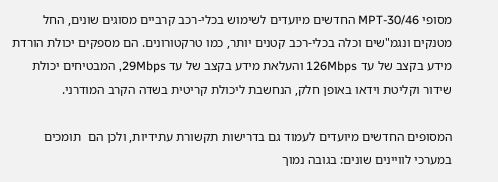מסופי MPT-30/46 החדשים מיועדים לשימוש בכלי-רכב קרביים מסוגים שונים, החל מטנקים ונגמ"שים וכלה בכלי-רכב קטנים יותר, כמו טרקטורונים. הם מספקים יכולת הורדת מידע בקצב של עד 126Mbps והעלאת מידע בקצב של עד 29Mbps, המבטיחים יכולת שידור וקליטת וידאו באופן חלק, הנחשבת ליכולת קריטית בשדה הקרב המודרני.

המסופים החדשים מיועדים לעמוד גם בדרישות תקשורת עתידיות, ולכן הם  תומכים במערכי לוויינים שונים: בגובה נמוך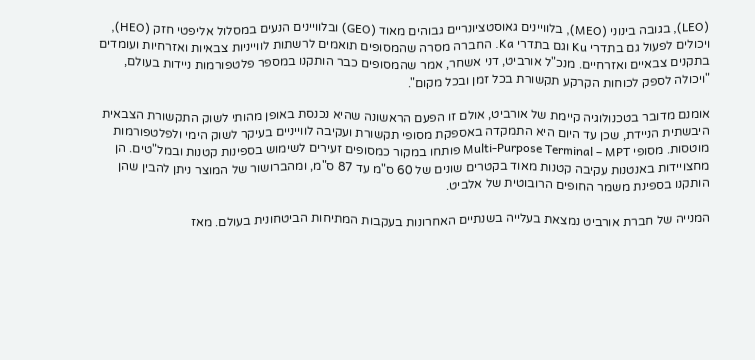(LEO), בגובה בינוני (MEO), בלוויינים גאוסטציונריים גבוהים מאוד (GEO) ובלוויינים הנעים במסלול אליפטי חזק (HEO), ויכולים לפעול גם בתדרי Ku וגם בתדרי Ka. החברה מסרה שהמסופים תואמים לרשתות לווייניות צבאיות ואזרחיות ועומדים בתקנים צבאיים ואזרחיים. מנכ"ל אורביט, דני אשחר, אמר שהמסופים כבר הותקנו במספר פלטפורמות ניידות בעולם, "ויכולה לספק לכוחות הקרקע תקשורת בכל זמן ובכל מקום".

אומנם מדובר בטכנולוגיה קיימת של אורביט, אולם זו הפעם הראשונה שהיא נכנסת באופן מהותי לשוק התקשורת הצבאית היבשתית הניידת, שכן עד היום היא התמקדה באספקת מסופי תקשורת ועקיבה לווייניים בעיקר לשוק הימי ולפלטפורמות מוטסות. מסופי Multi-Purpose Terminal – MPT פותחו במקור כמסופים זעירים לשימוש בספינות קטנות ובמל"טים. הן מחצויידות באנטנות עקיבה קטנות מאוד בקטרים שונים של 60 ס"מ עד 87 ס"מ, ומהברושור של המוצר ניתן להבין שהן הותקנו בספינת משמר החופים הרובוטית של אלביט.

המנייה של חברת אורביט נמצאת בעלייה בשנתיים האחרונות בעקבות המתיחות הביטחונית בעולם. מאז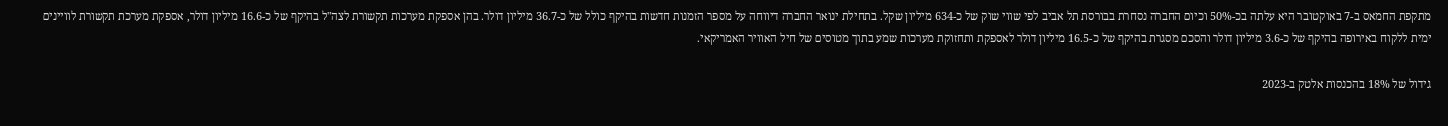מתקפת החמאס ב-7 באוקטובר היא עלתה בכ-50% וכיום החברה נסחרת בבורסת תל אביב לפי שווי שוק של כ-634 מיליון שקל. בתחילת ינואר החברה דיווחה על מספר הזמנות חדשות בהיקף כולל של כ-36.7 מיליון דולר. בהן אספקת מערכות תקשורת לצה"ל בהיקף של כ-16.6 מיליון דולר, אספקת מערכת תקשורת לוויינים ימית ללקוח באירופה בהיקף של כ-3.6 מיליון דולר והסכם מסגרת בהיקף של כ-16.5 מיליון דולר לאספקת ותחזוקת מערכות שמע בתוך מטוסים של חיל האוויר האמריקאי.

גידול של 18% בהכנסות אלטק ב-2023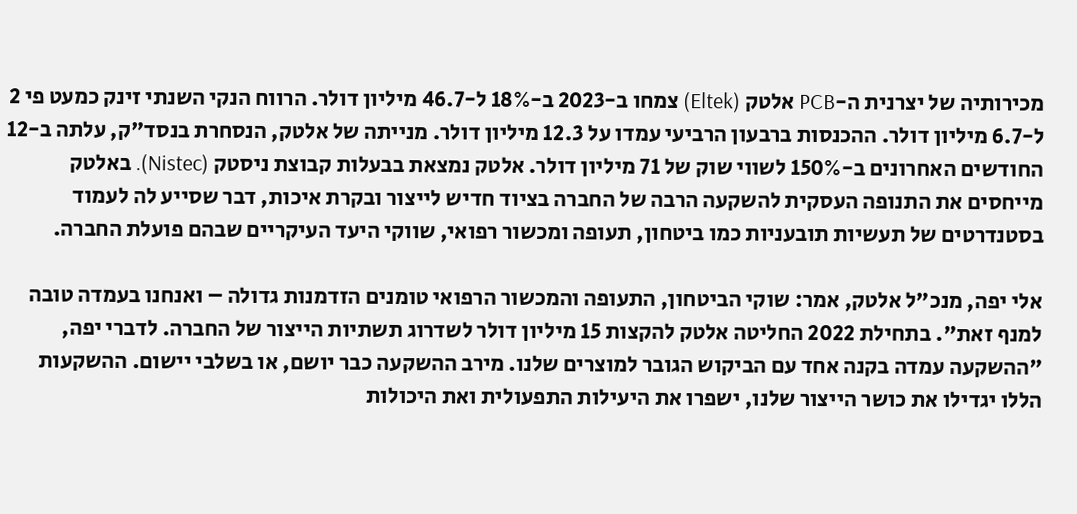מכירותיה של יצרנית ה-PCB אלטק (Eltek) צמחו ב-2023 ב-18% ל-46.7 מיליון דולר. הרווח הנקי השנתי זינק כמעט פי 2 ל-6.7 מיליון דולר. ההכנסות ברבעון הרביעי עמדו על 12.3 מיליון דולר. מנייתה של אלטק, הנסחרת בנסד"ק, עלתה ב-12 החודשים האחרונים ב-150% לשווי שוק של 71 מיליון דולר. אלטק נמצאת בבעלות קבוצת ניסטק (Nistec). באלטק מייחסים את התנופה העסקית להשקעה הרבה של החברה בציוד חדיש לייצור ובקרת איכות, דבר שסייע לה לעמוד בסטנדרטים של תעשיות תובעניות כמו ביטחון, תעופה ומכשור רפואי, שווקי היעד העיקריים שבהם פועלת החברה.

אלי יפה, מנכ"ל אלטק, אמר: שוקי הביטחון, התעופה והמכשור הרפואי טומנים הזדמנות גדולה – ואנחנו בעמדה טובה למנף זאת". בתחילת 2022 החליטה אלטק להקצות 15 מיליון דולר לשדרוג תשתיות הייצור של החברה. לדברי יפה, "ההשקעה עמדה בקנה אחד עם הביקוש הגובר למוצרים שלנו. מירב ההשקעה כבר יושם, או בשלבי יישום. ההשקעות הללו יגדילו את כושר הייצור שלנו, ישפרו את היעילות התפעולית ואת היכולות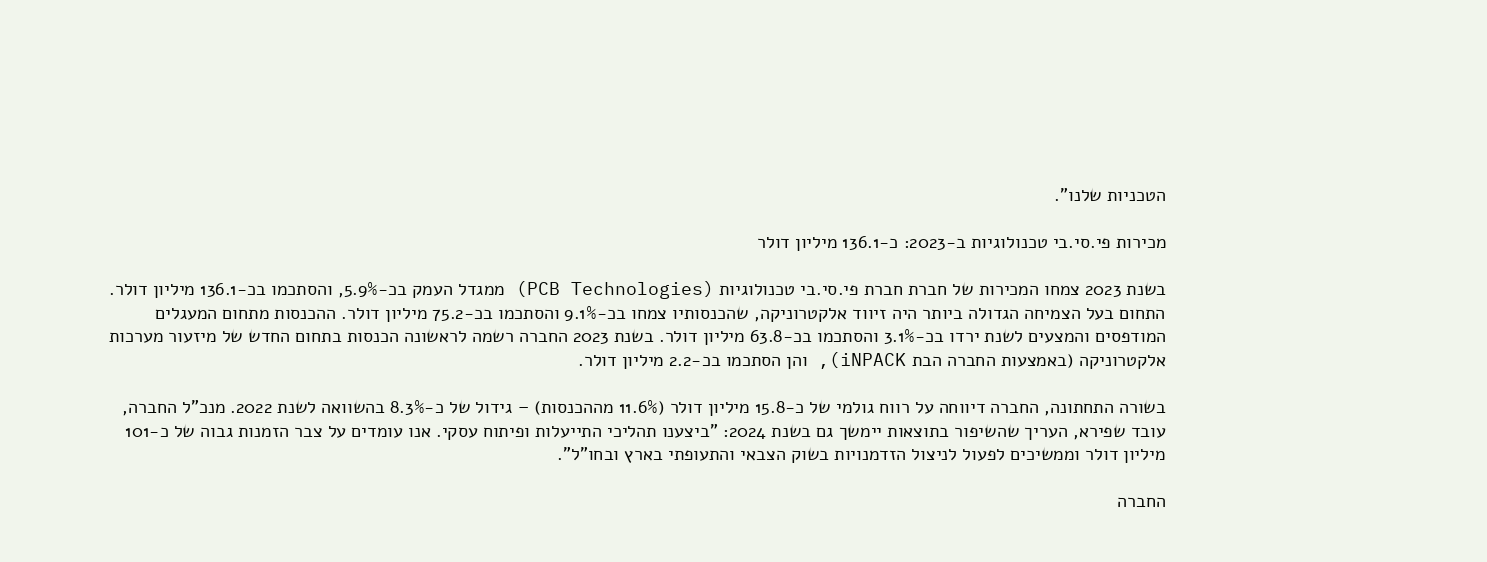הטכניות שלנו".

מכירות פי.סי.בי טכנולוגיות ב-2023: כ-136.1 מיליון דולר

בשנת 2023 צמחו המכירות של חברת חברת פי.סי.בי טכנולוגיות (PCB Technologies) ממגדל העמק בכ-5.9%, והסתכמו בכ-136.1 מיליון דולר. התחום בעל הצמיחה הגדולה ביותר היה זיווד אלקטרוניקה, שהכנסותיו צמחו בכ-9.1% והסתכמו בכ-75.2 מיליון דולר. ההכנסות מתחום המעגלים המודפסים והמצעים לשנת ירדו בכ-3.1% והסתכמו בכ-63.8 מיליון דולר. בשנת 2023 החברה רשמה לראשונה הכנסות בתחום החדש של מיזעור מערכות אלקטרוניקה (באמצעות החברה הבת iNPACK), והן הסתכמו בכ-2.2 מיליון דולר.

בשורה התחתונה, החברה דיווחה על רווח גולמי של כ-15.8 מיליון דולר (11.6% מההכנסות) – גידול של כ-8.3% בהשוואה לשנת 2022. מנכ"ל החברה, עובד שפירא, העריך שהשיפור בתוצאות יימשך גם בשנת 2024: "ביצענו תהליכי התייעלות ופיתוח עסקי. אנו עומדים על צבר הזמנות גבוה של כ-101 מיליון דולר וממשיכים לפעול לניצול הזדמנויות בשוק הצבאי והתעופתי בארץ ובחו"ל".

החברה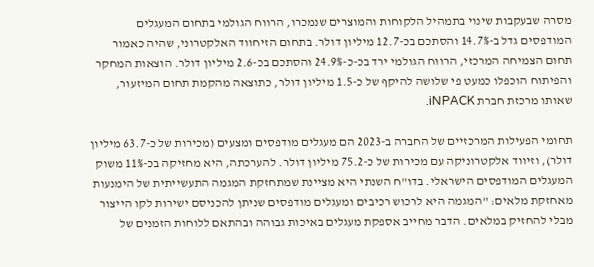מסרה שבעקבות שינוי בתמהיל הלקוחות והמוצרים שנמכרו, הרווח הגולמי בתחום המעגלים המודפסים גדל ב-14.7% והסתכם בכ-12.7 מיליון דולר. בתחום הזיחווד האלקטרוני, שהיה כאמור תחום הצמיחה המרכזי, הרווח הגולמי ירד בכ-כ-24.9% והסתכם בכ-2.6 מיליון דולר. הוצאות המחקר והפיתוח הוכפלו כמעט פי שלושה להיקף של כ-1.5 מיליון דולר, כתוצאה מהקמת תחום המיזעור, שאותו מרכזת חברת iNPACK.

תחומי הפעילות המרכזיים של החברה ב-2023 הם מעגלים מודפסים ומצעים (מכירות של כ-63.7 מיליון דולר), וזיווד אלקטרוניקה עם מכירות של כ-75.2 מיליון דולר. להערכתה, היא מחזיקה בכ-11% משוק המעגלים המודפסים הישראלי. בדו"ח השנתי היא מציינת שמתחזקת המגמה התעשייתית של הימנעות מאחזקת מלאים: "המגמה היא לרכוש רכיבים ומעגלים מודפסים שניתן להכניסם ישירות לקו הייצור מבלי להחזיק במלאים. הדבר מחייב אספקת מעגלים באיכות גבוהה ובהתאם ללוחות הזמנים של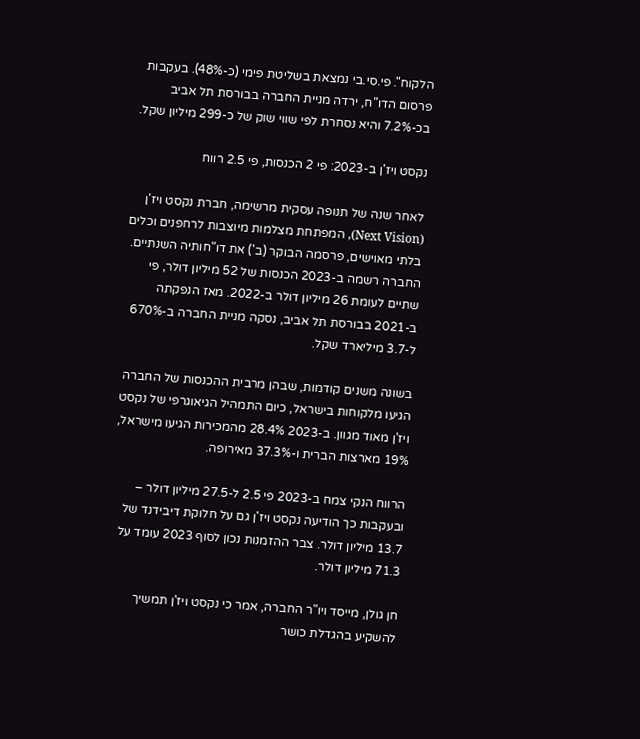הלקוח". פי.סי.בי נמצאת בשליטת פימי (כ-48%). בעקבות פרסום הדו"ח, ירדה מניית החברה בבורסת תל אביב בכ-7.2% והיא נסחרת לפי שווי שוק של כ-299 מיליון שקל.

נקסט ויז'ן ב-2023: פי 2 הכנסות, פי 2.5 רווח

לאחר שנה של תנופה עסקית מרשימה, חברת נקסט ויז'ן (Next Vision), המפתחת מצלמות מיוצבות לרחפנים וכלים בלתי מאוישים, פרסמה הבוקר (ב') את דו"חותיה השנתיים. החברה רשמה ב-2023 הכנסות של 52 מיליון דולר, פי שתיים לעומת 26 מיליון דולר ב-2022. מאז הנפקתה ב-2021 בבורסת תל אביב, נסקה מניית החברה ב-670% ל-3.7 מיליארד שקל.

בשונה משנים קודמות, שבהן מרבית ההכנסות של החברה הגיעו מלקוחות בישראל, כיום התמהיל הגיאוגרפי של נקסט ויז'ן מאוד מגוון. ב-2023 28.4% מהמכירות הגיעו מישראל, 19% מארצות הברית ו-37.3% מאירופה.

הרווח הנקי צמח ב-2023 פי 2.5 ל-27.5 מיליון דולר – ובעקבות כך הודיעה נקסט ויז'ן גם על חלוקת דיבידנד של 13.7 מיליון דולר. צבר ההזמנות נכון לסוף 2023 עומד על 71.3 מיליון דולר.

חן גולן, מייסד ויו"ר החברה, אמר כי נקסט ויז'ן תמשיך להשקיע בהגדלת כושר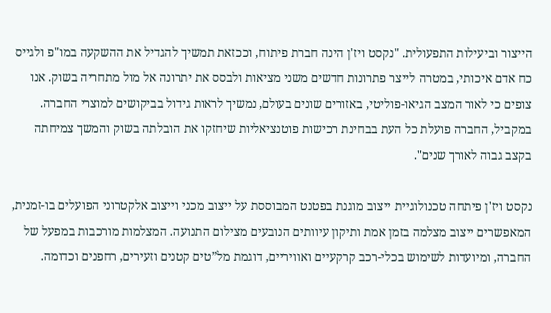הייצור וביעילות התפעולית. "נקסט ויז'ן הינה חברת פיתוח, וככזאת תמשיך להגדיל את ההשקעה במו"פ ולגייס כח אדם איכותי, במטרה לייצר פתרונות חדשים משני מציאות ולבסס את יתרונה אל מול מתחריה בשוק. אנו צופים כי לאור המצב הגיאו-פוליטי, באזורים שונים בעולם, נמשיך לראות גידול בביקושים למוצרי החברה. במקביל, החברה פועלת כל העת בבחינת רכישות פוטנציאליות שיחזקו את הובלתה בשוק והמשך צמיחתה בקצב גבוה לאורך שנים".

נקסט ויז'ן פיתחה טכנולוגיית ייצוב מוגנת בפטנט המבוססת על ייצוב מכני וייצוב אלקטרוני הפועלים בו-זמנית, המאפשרים ייצוב מצלמה בזמן אמת ותיקון עיוותים הנובעים מצילום התנועה. המצלמות מורכבות במפעל של החברה, ומיועדות לשימוש בכלי-רכב קרקעיים ואוויריים, דוגמת מל”טים קטנים וזעירים, רחפנים וכדומה.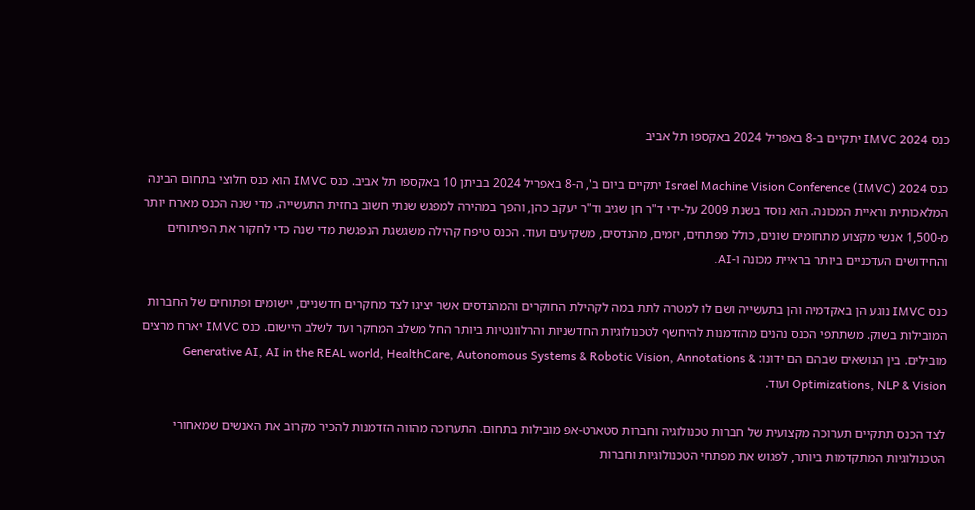כנס IMVC 2024 יתקיים ב-8 באפריל 2024 באקספו תל אביב

כנס Israel Machine Vision Conference (IMVC) 2024 יתקיים ביום ב', ה-8 באפריל 2024 בביתן 10 באקספו תל אביב. כנס IMVC הוא כנס חלוצי בתחום הבינה המלאכותית וראיית המכונה. הוא נוסד בשנת 2009 על-ידי ד"ר חן שגיב וד"ר יעקב כהן, והפך במהירה למפגש שנתי חשוב בחזית התעשייה. מדי שנה הכנס מארח יותר מ-1,500 אנשי מקצוע מתחומים שונים, כולל מפתחים, יזמים, מהנדסים, משקיעים ועוד. הכנס טיפח קהילה משגשגת הנפגשת מדי שנה כדי לחקור את הפיתוחים והחידושים העדכניים ביותר בראיית מכונה ו-AI.

כנס IMVC נוגע הן באקדמיה והן בתעשייה ושם לו למטרה לתת במה לקהילת החוקרים והמהנדסים אשר יציגו לצד מחקרים חדשניים, יישומים ופתוחים של החברות המובילות בשוק. משתתפי הכנס נהנים מהזדמנות להיחשף לטכנולוגיות החדשניות והרלוונטיות ביותר החל משלב המחקר ועד לשלב היישום. כנס IMVC יארח מרצים מובילים. בין הנושאים שבהם הם ידונו: Generative AI, AI in the REAL world, HealthCare, Autonomous Systems & Robotic Vision, Annotations & Optimizations, NLP & Vision ועוד.

לצד הכנס תתקיים תערוכה מקצועית של חברות טכנולוגיה וחברות סטארט-אפ מובילות בתחום. התערוכה מהווה הזדמנות להכיר מקרוב את האנשים שמאחורי הטכנולוגיות המתקדמות ביותר, לפגוש את מפתחי הטכנולוגיות וחברות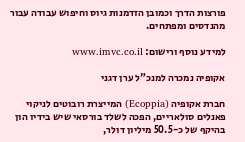פורצות הדרך וכמובן הזדמנות גיוס וחיפוש עבודה עבור מהנדסים ומפתחים.

למידע נוסף ורישום: www.imvc.co.il

אקופיה נמכרה למנכ"ל ערן דגני

חברת אקופיה (Ecoppia) המייצרת רובוטים לניקוי פאנלים סולאריים, הפכה לשלד בורסאי שיש בידיו הון בהיקף של כ-50.5 מיליון דולר,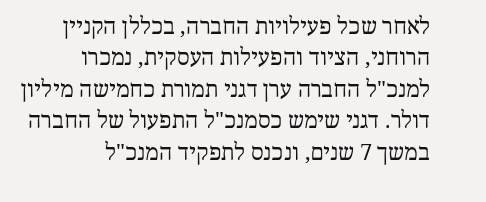לאחר שכל פעילויות החברה, בכללן הקניין הרוחני, הציוד והפעילות העסקית, נמכרו למנכ"ל החברה ערן דגני תמורת כחמישה מיליון דולר. דגני שימש כסמנכ"ל התפעול של החברה במשך 7 שנים, ונכנס לתפקיד המנכ"ל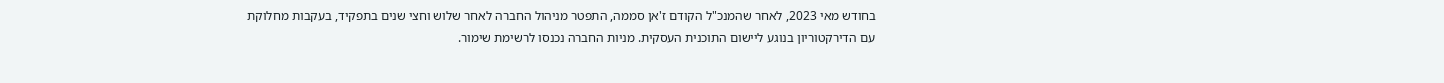בחודש מאי 2023, לאחר שהמנכ"ל הקודם ז'אן סממה, התפטר מניהול החברה לאחר שלוש וחצי שנים בתפקיד, בעקבות מחלוקת עם הדירקטוריון בנוגע ליישום התוכנית העסקית. מניות החברה נכנסו לרשימת שימור.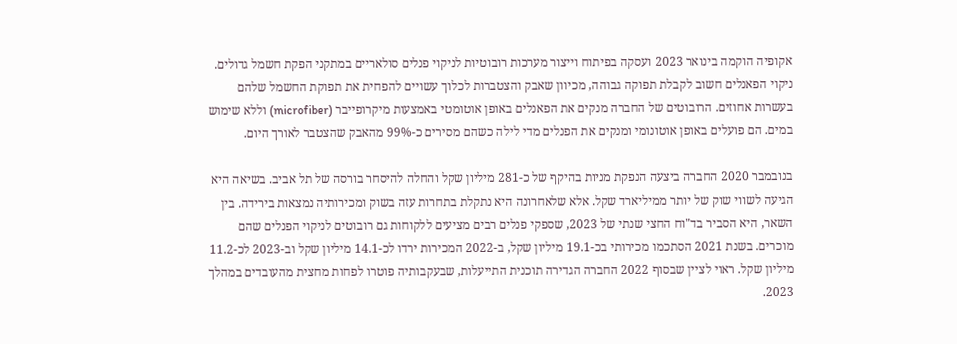אקופיה הוקמה בינואר 2023 ועסקה בפיתוח וייצור מערכות רובוטיות לניקוי פנלים סולאריים במתקני הפקת חשמל גדולים. ניקוי הפאנלים חשוב לקבלת תפוקה גבוהה, מכיוון שאבק והצטברות לכלוך עשויים להפחית את תפוקת החשמל שלהם בעשרות אחוזים. הרובוטים של החברה מנקים את הפאנלים באופן אוטומטי באמצעות מיקרופייבר (microfiber) וללא שימוש במים. הם פועלים באופן אוטונומי ומנקים את הפנלים מדי לילה כשהם מסירים כ-99% מהאבק שהצטבר לאורך היום.

בנובמבר 2020 החברה ביצעה הנפקת מניות בהיקף של כ-281 מיליון שקל והחלה להיסחר בורסה של תל אביב. בשיאה היא הגיעה לשווי שוק של יותר ממיליארד שקל. אלא שלאחרונה היא נתקלת בתחרות עזה בשוק ומכירותיה נמצאות בירידה. בין השאר, היא הסביר בד"וח החצי שנתי של 2023, שספקי פנלים רבים מציעים ללקוחות גם רובוטים לניקוי הפנלים שהם מוכרים. בשנת 2021 הסתכמו מכירותי בכ-19.1 מיליון שקל, ב-2022 המכירות ירדו לכ-14.1 מיליון שקל וב-2023 לכ-11.2 מיליון שקל. ראוי לציין שבסוף 2022 החברה הגדירה תוכנית התייעלות, שבעקבותיה פוטרו לפחות מחצית מהעובדים במהלך 2023.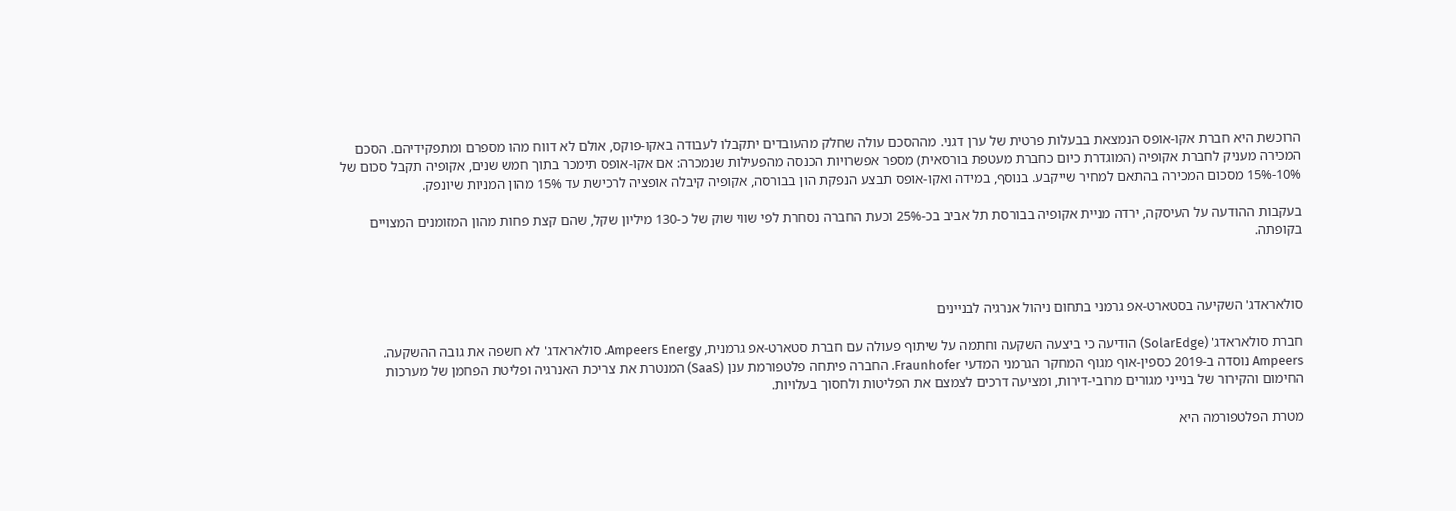הרוכשת היא חברת אקו-אופס הנמצאת בבעלות פרטית של ערן דגני. מההסכם עולה שחלק מהעובדים יתקבלו לעבודה באקו-פוקס, אולם לא דווח מהו מספרם ומתפקידיהם. הסכם המכירה מעניק לחברת אקופיה (המוגדרת כיום כחברת מעטפת בורסאית) מספר אפשרויות הכנסה מהפעילות שנמכרה: אם אקו-אופס תימכר בתוך חמש שנים, אקופיה תקבל סכום של 10%-15% מסכום המכירה בהתאם למחיר שייקבע. בנוסף, במידה ואקו-אופס תבצע הנפקת הון בבורסה, אקופיה קיבלה אופציה לרכישת עד 15% מהון המניות שיונפק.

בעקבות ההודעה על העיסקה, ירדה מניית אקופיה בבורסת תל אביב בכ-25% וכעת החברה נסחרת לפי שווי שוק של כ-130 מיליון שקל, שהם קצת פחות מהון המזומנים המצויים בקופתה.



סולאראדג' השקיעה בסטארט-אפ גרמני בתחום ניהול אנרגיה לבניינים

חברת סולאראדג' (SolarEdge) הודיעה כי ביצעה השקעה וחתמה על שיתוף פעולה עם חברת סטארט-אפ גרמנית, Ampeers Energy. סולאראדג' לא חשפה את גובה ההשקעה. Ampeers נוסדה ב-2019 כספין-אוף מגוף המחקר הגרמני המדעי Fraunhofer. החברה פיתחה פלטפורמת ענן (SaaS) המנטרת את צריכת האנרגיה ופליטת הפחמן של מערכות החימום והקירור של בנייני מגורים מרובי-דירות, ומציעה דרכים לצמצם את הפליטות ולחסוך בעלויות.

מטרת הפלטפורמה היא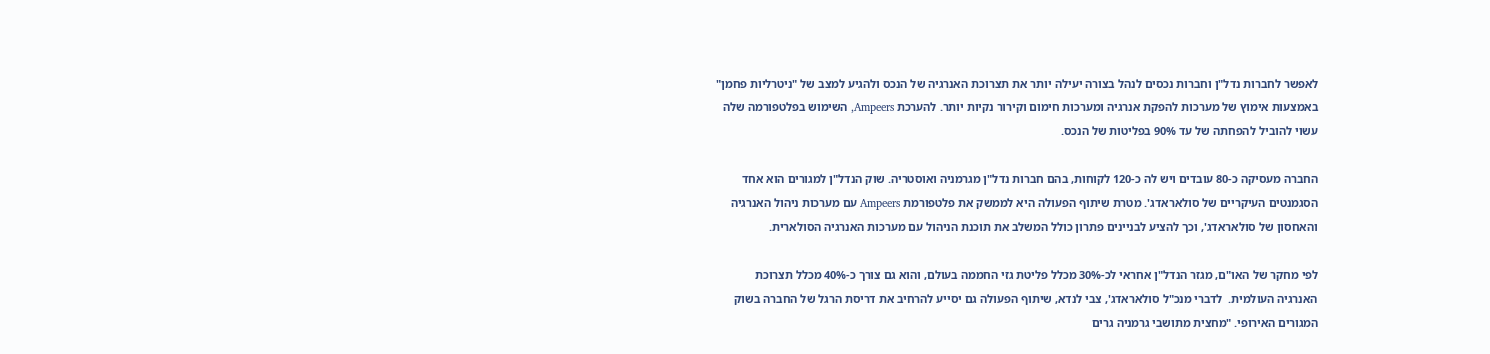לאפשר לחברות נדל"ן וחברות נכסים לנהל בצורה יעילה יותר את תצרוכת האנרגיה של הנכס ולהגיע למצב של "ניטרליות פחמן" באמצעות אימוץ של מערכות להפקת אנרגיה ומערכות חימום וקירור נקיות יותר. להערכת Ampeers, השימוש בפלטפורמה שלה עשוי להוביל להפחתה של עד 90% בפליטות של הנכס.

החברה מעסיקה כ-80 עובדים ויש לה כ-120 לקוחות, בהם חברות נדל"ן מגרמניה ואוסטריה. שוק הנדל"ן למגורים הוא אחד הסגמנטים העיקריים של סולאראדג'. מטרת שיתוף הפעולה היא לממשק את פלטפורמת Ampeers עם מערכות ניהול האנרגיה והאחסון של סולאראדג', וכך להציע לבניינים פתרון כולל המשלב את תוכנת הניהול עם מערכות האנרגיה הסולארית.

לפי מחקר של האו"ם, מגזר הנדל"ן אחראי לכ-30% מכלל פליטת גזי החממה בעולם, והוא גם צורך כ-40% מכלל תצרוכת האנרגיה העולמית.  לדברי מנכ"ל סולאראדג', צבי לנדא, שיתוף הפעולה גם יסייע להרחיב את דריסת הרגל של החברה בשוק המגורים האירופי. "מחצית מתושבי גרמניה גרים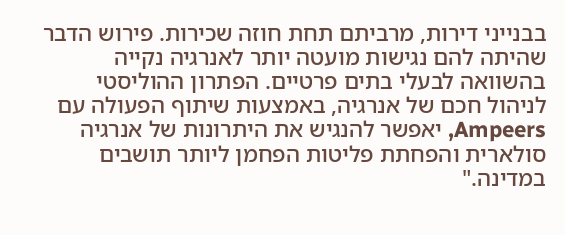בבנייני דירות, מרביתם תחת חוזה שכירות. פירוש הדבר שהיתה להם נגישות מועטה יותר לאנרגיה נקייה בהשוואה לבעלי בתים פרטיים. הפתרון ההוליסטי לניהול חכם של אנרגיה, באמצעות שיתוף הפעולה עם Ampeers, יאפשר להנגיש את היתרונות של אנרגיה סולארית והפחתת פליטות הפחמן ליותר תושבים במדינה."